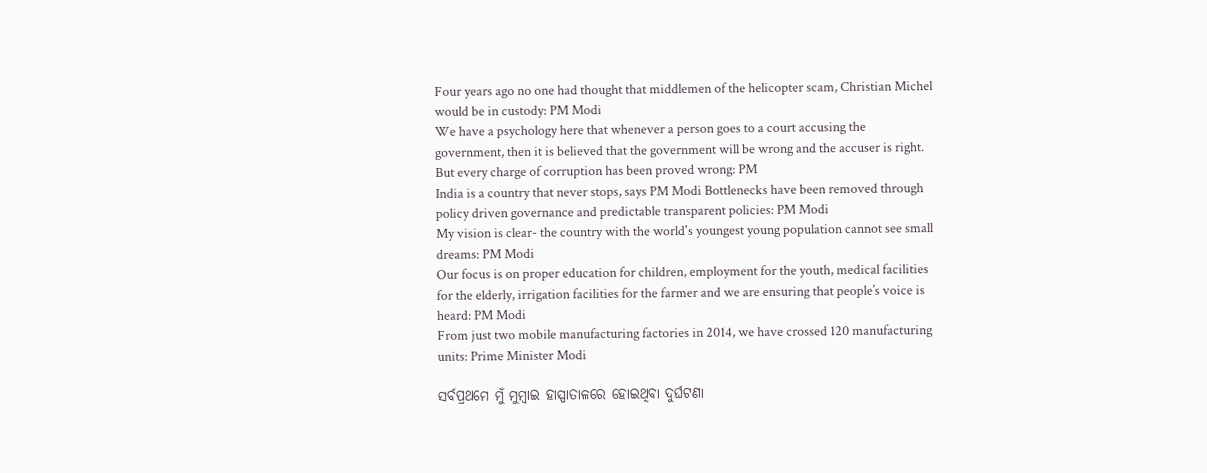Four years ago no one had thought that middlemen of the helicopter scam, Christian Michel would be in custody: PM Modi
We have a psychology here that whenever a person goes to a court accusing the government, then it is believed that the government will be wrong and the accuser is right. But every charge of corruption has been proved wrong: PM
India is a country that never stops, says PM Modi Bottlenecks have been removed through policy driven governance and predictable transparent policies: PM Modi
My vision is clear- the country with the world's youngest young population cannot see small dreams: PM Modi
Our focus is on proper education for children, employment for the youth, medical facilities for the elderly, irrigation facilities for the farmer and we are ensuring that people’s voice is heard: PM Modi
From just two mobile manufacturing factories in 2014, we have crossed 120 manufacturing units: Prime Minister Modi

ସର୍ବପ୍ରଥମେ ମୁଁ ମୁମ୍ବାଇ ହାସ୍ପାତାଳରେ ହୋଇଥିବା ଦୁର୍ଘଟଣା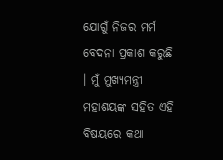ଯୋଗୁଁ ନିଜର ମର୍ମ ବେଦନା ପ୍ରକାଶ କରୁଛି । ମୁଁ ମୁଖ୍ୟମନ୍ତ୍ରୀ ମହାଶୟଙ୍କ ସହିତ ଏହି ବିଷୟରେ କଥା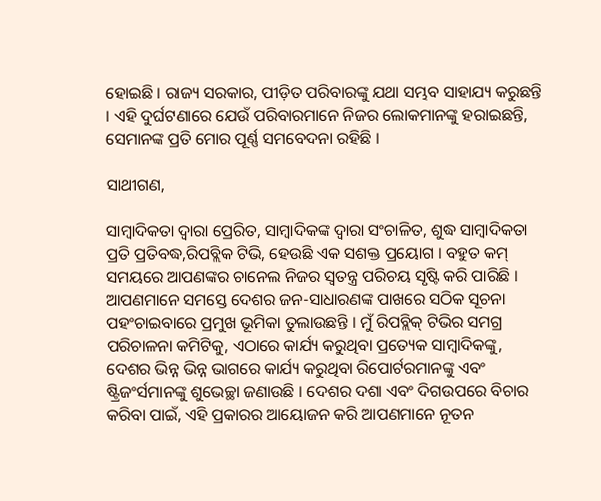ହୋଇଛି । ରାଜ୍ୟ ସରକାର, ପୀଡ଼ିତ ପରିବାରଙ୍କୁ ଯଥା ସମ୍ଭବ ସାହାଯ୍ୟ କରୁଛନ୍ତି । ଏହି ଦୁର୍ଘଟଣାରେ ଯେଉଁ ପରିବାରମାନେ ନିଜର ଲୋକମାନଙ୍କୁ ହରାଇଛନ୍ତି, ସେମାନଙ୍କ ପ୍ରତି ମୋର ପୂର୍ଣ୍ଣ ସମବେଦନା ରହିଛି ।

ସାଥୀଗଣ,

ସାମ୍ବାଦିକତା ଦ୍ୱାରା ପ୍ରେରିତ, ସାମ୍ବାଦିକଙ୍କ ଦ୍ୱାରା ସଂଚାଳିତ, ଶୁଦ୍ଧ ସାମ୍ବାଦିକତା ପ୍ରତି ପ୍ରତିବଦ୍ଧ,ରିପବ୍ଲିକ ଟିଭି, ହେଉଛି ଏକ ସଶକ୍ତ ପ୍ରୟୋଗ । ବହୁତ କମ୍ ସମୟରେ ଆପଣଙ୍କର ଚାନେଲ ନିଜର ସ୍ୱତନ୍ତ୍ର ପରିଚୟ ସୃଷ୍ଟି କରି ପାରିଛି । ଆପଣମାନେ ସମସ୍ତେ ଦେଶର ଜନ-ସାଧାରଣଙ୍କ ପାଖରେ ସଠିକ ସୂଚନା ପହଂଚାଇବାରେ ପ୍ରମୁଖ ଭୂମିକା ତୁଲାଉଛନ୍ତି । ମୁଁ ରିପବ୍ଲିକ୍ ଟିଭିର ସମଗ୍ର ପରିଚାଳନା କମିଟିକୁ, ଏଠାରେ କାର୍ଯ୍ୟ କରୁଥିବା ପ୍ରତ୍ୟେକ ସାମ୍ବାଦିକଙ୍କୁ, ଦେଶର ଭିନ୍ନ ଭିନ୍ନ ଭାଗରେ କାର୍ଯ୍ୟ କରୁଥିବା ରିପୋର୍ଟରମାନଙ୍କୁ ଏବଂ ଷ୍ଟ୍ରିଜଂର୍ସମାନଙ୍କୁ ଶୁଭେଚ୍ଛା ଜଣାଉଛି । ଦେଶର ଦଶା ଏବଂ ଦିଗଉପରେ ବିଚାର କରିବା ପାଇଁ, ଏହି ପ୍ରକାରର ଆୟୋଜନ କରି ଆପଣମାନେ ନୂତନ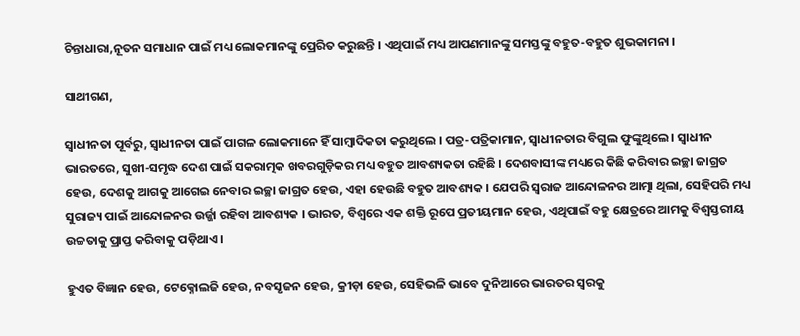ଚିନ୍ତାଧାରା,ନୂତନ ସମାଧାନ ପାଇଁ ମଧ୍ୟ ଲୋକମାନଙ୍କୁ ପ୍ରେରିତ କରୁଛନ୍ତି । ଏଥିପାଇଁ ମଧ୍ୟ ଆପଣମାନଙ୍କୁ ସମସ୍ତଙ୍କୁ ବହୁତ-ବହୁତ ଶୁଭକାମନା ।

ସାଥୀଗଣ,

ସ୍ୱାଧୀନତା ପୂର୍ବରୁ, ସ୍ୱାଧୀନତା ପାଇଁ ପାଗଳ ଲୋକମାନେ ହିଁ ସାମ୍ବାଦିକତା କରୁଥିଲେ । ପତ୍ର-ପତ୍ରିକାମାନ, ସ୍ୱାଧୀନତାର ବିଗୁଲ ଫୁଙ୍କୁଥିଲେ । ସ୍ୱାଧୀନ ଭାରତରେ, ସୁଖୀ-ସମୃଦ୍ଧ ଦେଶ ପାଇଁ ସକରାତ୍ମକ ଖବରଗୁଡ଼ିକର ମଧ୍ୟ ବହୁତ ଆବଶ୍ୟକତା ରହିଛି । ଦେଶବାସୀଙ୍କ ମଧ୍ୟରେ କିଛି କରିବାର ଇଚ୍ଛା ଜାଗ୍ରତ ହେଉ, ଦେଶକୁ ଆଗକୁ ଆଗେଇ ନେବାର ଇଚ୍ଛା ଜାଗ୍ରତ ହେଉ, ଏହା ହେଉଛି ବହୁତ ଆବଶ୍ୟକ । ଯେପରି ସ୍ୱରାଜ ଆନ୍ଦୋଳନର ଆତ୍ମା ଥିଲା, ସେହିପରି ମଧ୍ୟ ସୁରାଜ୍ୟ ପାଇଁ ଆନ୍ଦୋଳନର ଉର୍ଜ୍ଜା ରହିବା ଆବଶ୍ୟକ । ଭାରତ, ବିଶ୍ୱରେ ଏକ ଶକ୍ତି ରୂପେ ପ୍ରତୀୟମାନ ହେଉ, ଏଥିପାଇଁ ବହୁ କ୍ଷେତ୍ରରେ ଆମକୁ ବିଶ୍ୱସ୍ତରୀୟ ଉଚ୍ଚତାକୁ ପ୍ରାପ୍ତ କରିବାକୁ ପଡ଼ିଥାଏ ।

ହୁଏତ ବିଜ୍ଞାନ ହେଉ, ଟେକ୍ନୋଲଜି ହେଉ, ନବସୃଜନ ହେଉ, କ୍ରୀଡ଼ା ହେଉ, ସେହିଭଳି ଭାବେ ଦୁନିଆରେ ଭାରତର ସ୍ୱରକୁ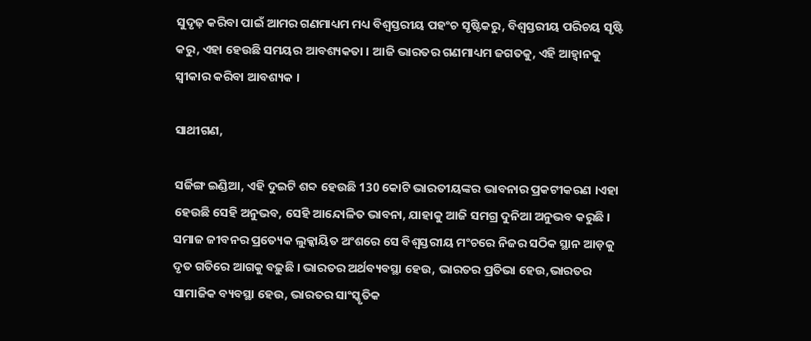ସୁଦୃଢ଼ କରିବା ପାଇଁ ଆମର ଗଣମାଧ୍ୟମ ମଧ୍ୟ ବିଶ୍ୱସ୍ତରୀୟ ପହଂଚ ସୃଷ୍ଟିକରୁ, ବିଶ୍ୱସ୍ତରୀୟ ପରିଚୟ ସୃଷ୍ଟି କରୁ, ଏହା ହେଉଛି ସମୟର ଆବଶ୍ୟକତା । ଆଜି ଭାରତର ଗଣମାଧ୍ୟମ ଜଗତକୁ, ଏହି ଆହ୍ୱାନକୁ ସ୍ୱୀକାର କରିବା ଆବଶ୍ୟକ ।

ସାଥୀଗଣ,

ସର୍ଜିଙ୍ଗ ଇଣ୍ଡିଆ, ଏହି ଦୁଇଟି ଶବ୍ଦ ହେଉଛି 130 କୋଟି ଭାରତୀୟଙ୍କର ଭାବନାର ପ୍ରକଟୀକରଣ ।ଏହା ହେଉଛି ସେହି ଅନୁଭବ, ସେହି ଆନ୍ଦୋଳିତ ଭାବନା, ଯାହାକୁ ଆଜି ସମଗ୍ର ଦୁନିଆ ଅନୁଭବ କରୁଛି । ସମାଜ ଜୀବନର ପ୍ରତ୍ୟେକ ଲୁକ୍କାୟିତ ଅଂଶରେ ସେ ବିଶ୍ୱସ୍ତରୀୟ ମଂଚରେ ନିଜର ସଠିକ ସ୍ଥାନ ଆଡ଼କୁ ଦୃତ ଗତିରେ ଆଗକୁ ବଢ଼ୁଛି । ଭାରତର ଅର୍ଥବ୍ୟବସ୍ଥା ହେଉ, ଭାରତର ପ୍ରତିଭା ହେଉ,ଭାରତର ସାମାଜିକ ବ୍ୟବସ୍ଥା ହେଉ, ଭାରତର ସାଂସ୍କୃତିକ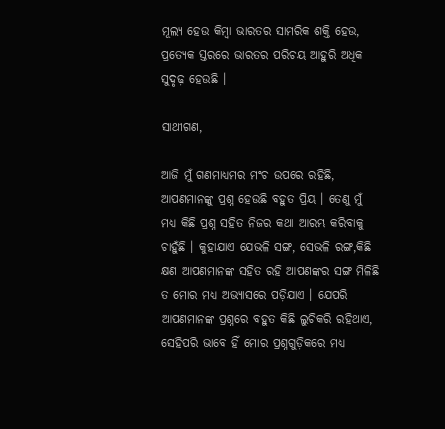ମୂଲ୍ୟ ହେଉ କିମ୍ବା ଭାରତର ସାମରିକ ଶକ୍ତି ହେଉ, ପ୍ରତ୍ୟେକ ସ୍ତରରେ ଭାରତର ପରିଚୟ ଆହୁରି ଅଧିକ ସୁଦୃଢ଼ ହେଉଛି ।

ସାଥୀଗଣ,

ଆଜି ମୁଁ ଗଣମାଧ୍ୟମର ମଂଚ ଉପରେ ରହିଛି, ଆପଣମାନଙ୍କୁ ପ୍ରଶ୍ନ ହେଉଛି ବହୁତ ପ୍ରିୟ । ତେଣୁ ମୁଁ ମଧ୍ୟ କିଛି ପ୍ରଶ୍ନ ସହିତ ନିଜର କଥା ଆରମ୍ଭ କରିବାକୁ ଚାହୁଁଛି । କୁହାଯାଏ ଯେଭଳି ସଙ୍ଗ, ସେଭଳି ରଙ୍ଗ,କିଛି କ୍ଷଣ ଆପଣମାନଙ୍କ ସହିତ ରହି ଆପଣଙ୍କର ସଙ୍ଗ ମିଳିଛି ତ ମୋର ମଧ୍ୟ ଅଭ୍ୟାସରେ ପଡ଼ିଯାଏ । ଯେପରି ଆପଣମାନଙ୍କ ପ୍ରଶ୍ନରେ ବହୁତ କିଛି ଲୁଚିକରି ରହିଥାଏ, ସେହିପରି ଭାବେ ହିଁ ମୋର ପ୍ରଶ୍ନଗୁଡ଼ିକରେ ମଧ୍ୟ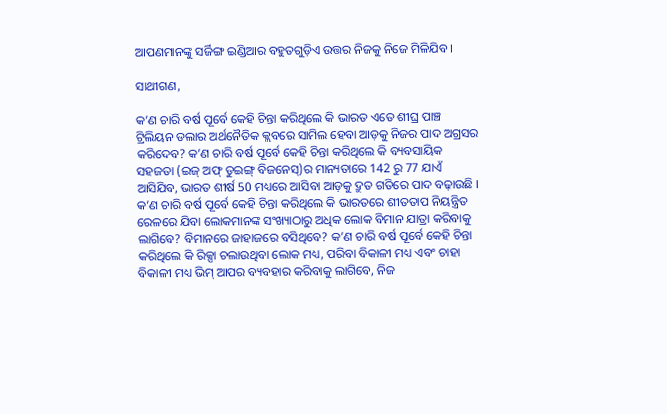ଆପଣମାନଙ୍କୁ ସର୍ଜିଙ୍ଗ ଇଣ୍ଡିଆର ବହୁତଗୁଡ଼ିଏ ଉତ୍ତର ନିଜକୁ ନିଜେ ମିଳିଯିବ ।

ସାଥୀଗଣ,

କ’ଣ ଚାରି ବର୍ଷ ପୂର୍ବେ କେହି ଚିନ୍ତା କରିଥିଲେ କି ଭାରତ ଏତେ ଶୀଘ୍ର ପାଞ୍ଚ ଟ୍ରିଲିୟନ ଡଲାର ଅର୍ଥନୈତିକ କ୍ଲବରେ ସାମିଲ ହେବା ଆଡ଼କୁ ନିଜର ପାଦ ଅଗ୍ରସର କରିଦେବ? କ’ଣ ଚାରି ବର୍ଷ ପୂର୍ବେ କେହି ଚିନ୍ତା କରିଥିଲେ କି ବ୍ୟବସାୟିକ ସହଜତା (ଇଜ୍ ଅଫ୍ ଡୁଇଙ୍ଗ୍ ବିଜନେସ୍)ର ମାନ୍ୟତାରେ 142 ରୁ 77 ଯାଏଁ ଆସିଯିବ, ଭାରତ ଶୀର୍ଷ 50 ମଧ୍ୟରେ ଆସିବା ଆଡ଼କୁ ଦ୍ରୁତ ଗତିରେ ପାଦ ବଢ଼ାଉଛି । କ’ଣ ଚାରି ବର୍ଷ ପୂର୍ବେ କେହି ଚିନ୍ତା କରିଥିଲେ କି ଭାରତରେ ଶୀତତାପ ନିୟନ୍ତ୍ରିତ ରେଳରେ ଯିବା ଲୋକମାନଙ୍କ ସଂଖ୍ୟାଠାରୁ ଅଧିକ ଲୋକ ବିମାନ ଯାତ୍ରା କରିବାକୁ ଲାଗିବେ? ବିମାନରେ ଜାହାଜରେ ବସିଥିବେ? କ’ଣ ଚାରି ବର୍ଷ ପୂର୍ବେ କେହି ଚିନ୍ତା କରିଥିଲେ କି ରିକ୍ସା ଚଲାଉଥିବା ଲୋକ ମଧ୍ୟ, ପରିବା ବିକାଳୀ ମଧ୍ୟ ଏବଂ ଚାହା ବିକାଳୀ ମଧ୍ୟ ଭିମ୍ ଆପର ବ୍ୟବହାର କରିବାକୁ ଲାଗିବେ, ନିଜ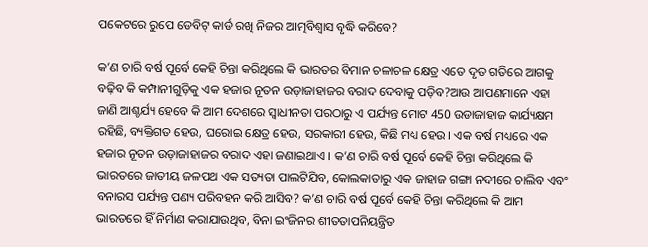ପକେଟରେ ରୁପେ ଡେବିଟ୍ କାର୍ଡ ରଖି ନିଜର ଆତ୍ମବିଶ୍ୱାସ ବୃଦ୍ଧି କରିବେ?

କ’ଣ ଚାରି ବର୍ଷ ପୂର୍ବେ କେହି ଚିନ୍ତା କରିଥିଲେ କି ଭାରତର ବିମାନ ଚଳାଚଳ କ୍ଷେତ୍ର ଏତେ ଦୃତ ଗତିରେ ଆଗକୁ ବଢ଼ିବ କି କମ୍ପାନୀଗୁଡ଼ିକୁ ଏକ ହଜାର ନୂତନ ଉଡ଼ାଜାହାଜର ବରାଦ ଦେବାକୁ ପଡ଼ିବ?ଆଉ ଆପଣମାନେ ଏହା ଜାଣି ଆଶ୍ଚର୍ଯ୍ୟ ହେବେ କି ଆମ ଦେଶରେ ସ୍ୱାଧୀନତା ପରଠାରୁ ଏ ପର୍ଯ୍ୟନ୍ତ ମୋଟ 450 ଉଡାଜାହାଜ କାର୍ଯ୍ୟକ୍ଷମ ରହିଛି, ବ୍ୟକ୍ତିଗତ ହେଉ, ଘରୋଇ କ୍ଷେତ୍ର ହେଉ, ସରକାରୀ ହେଉ, କିଛି ମଧ୍ୟ ହେଉ । ଏକ ବର୍ଷ ମଧ୍ୟରେ ଏକ ହଜାର ନୂତନ ଉଡ଼ାଜାହାଜର ବରାଦ ଏହା ଜଣାଇଥାଏ । କ’ଣ ଚାରି ବର୍ଷ ପୂର୍ବେ କେହି ଚିନ୍ତା କରିଥିଲେ କି ଭାରତରେ ଜାତୀୟ ଜଳପଥ ଏକ ସତ୍ୟତା ପାଲଟିଯିବ, କୋଲକାତାରୁ ଏକ ଜାହାଜ ଗଙ୍ଗା ନଦୀରେ ଚାଲିବ ଏବଂ ବନାରସ ପର୍ଯ୍ୟନ୍ତ ପଣ୍ୟ ପରିବହନ କରି ଆସିବ? କ’ଣ ଚାରି ବର୍ଷ ପୂର୍ବେ କେହି ଚିନ୍ତା କରିଥିଲେ କି ଆମ ଭାରତରେ ହିଁ ନିର୍ମାଣ କରାଯାଉଥିବ, ବିନା ଇଂଜିନର ଶୀତତାପନିୟନ୍ତ୍ରିତ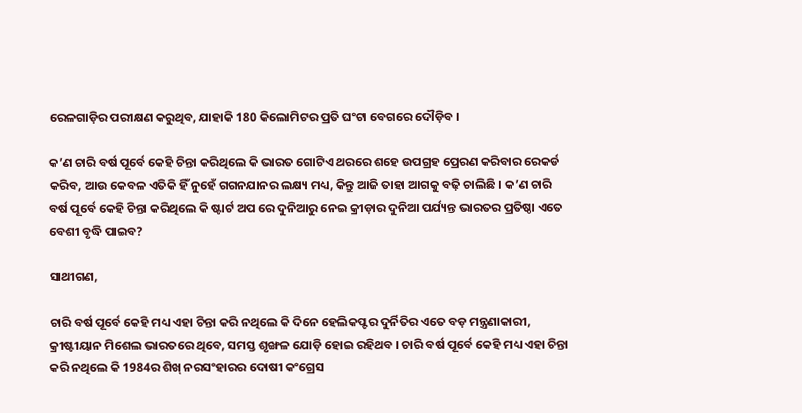ରେଳଗାଡ଼ିର ପରୀକ୍ଷଣ କରୁଥିବ, ଯାହାକି 180 କିଲୋମିଟର ପ୍ରତି ଘଂଟା ବେଗରେ ଦୌଡ଼ିବ ।

କ’ଣ ଚାରି ବର୍ଷ ପୂର୍ବେ କେହି ଚିନ୍ତା କରିଥିଲେ କି ଭାରତ ଗୋଟିଏ ଥରରେ ଶହେ ଉପଗ୍ରହ ପ୍ରେରଣ କରିବାର ରେକର୍ଡ କରିବ, ଆଉ କେବଳ ଏତିକି ହିଁ ନୁହେଁ ଗଗନଯାନର ଲକ୍ଷ୍ୟ ମଧ୍ୟ, କିନ୍ତୁ ଆଜି ତାହା ଆଗକୁ ବଢ଼ି ଚାଲିଛି । କ’ଣ ଚାରି ବର୍ଷ ପୂର୍ବେ କେହି ଚିନ୍ତା କରିଥିଲେ କି ଷ୍ଟାର୍ଟ ଅପ ରେ ଦୁନିଆରୁ ନେଇ କ୍ରୀଡ଼ାର ଦୁନିଆ ପର୍ଯ୍ୟନ୍ତ ଭାରତର ପ୍ରତିଷ୍ଠା ଏତେ ବେଶୀ ବୃଦ୍ଧି ପାଇବ?

ସାଥୀଗଣ,

ଚାରି ବର୍ଷ ପୂର୍ବେ କେହି ମଧ୍ୟ ଏହା ଚିନ୍ତା କରି ନଥିଲେ କି ଦିନେ ହେଲିକପ୍ଟର ଦୁର୍ନିତିର ଏତେ ବଡ଼ ମନ୍ତ୍ରଣାକାରୀ, କ୍ରୀଷ୍ଟୀୟାନ ମିଶେଲ ଭାରତରେ ଥିବେ, ସମସ୍ତ ଶୃଙ୍ଖଳ ଯୋଡ଼ି ହୋଇ ରହିଥବ । ଚାରି ବର୍ଷ ପୂର୍ବେ କେହି ମଧ୍ୟ ଏହା ଚିନ୍ତା କରି ନଥିଲେ କି 1984ର ଶିଖ୍ ନରସଂହାରର ଦୋଷୀ କଂଗ୍ରେସ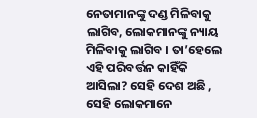ନେତାମାନଙ୍କୁ ଦଣ୍ଡ ମିଳିବାକୁ ଲାଗିବ, ଲୋକମାନଙ୍କୁ ନ୍ୟାୟ ମିଳିବାକୁ ଲାଗିବ । ତା’ହେଲେ ଏହି ପରିବର୍ତ୍ତନ କାହିଁକି ଆସିଲା? ସେହି ଦେଶ ଅଛି , ସେହି ଲୋକମାନେ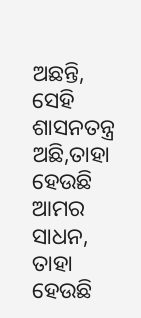ଅଛନ୍ତି, ସେହି ଶାସନତନ୍ତ୍ର ଅଛି,ତାହା ହେଉଛି ଆମର ସାଧନ, ତାହା ହେଉଛି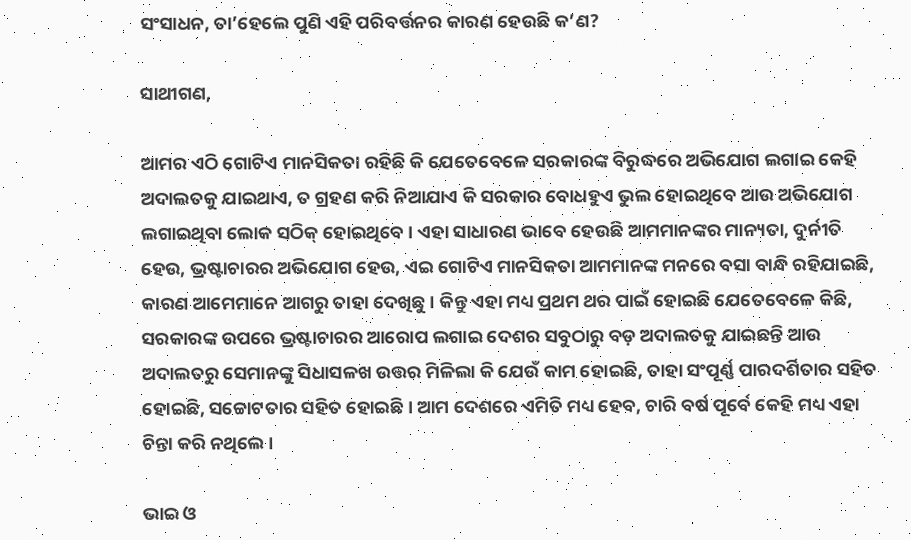ସଂସାଧନ, ତା’ହେଲେ ପୁଣି ଏହି ପରିବର୍ତ୍ତନର କାରଣ ହେଉଛି କ’ଣ?

ସାଥୀଗଣ,

ଆମର ଏଠି ଗୋଟିଏ ମାନସିକତା ରହିଛି କି ଯେତେବେଳେ ସରକାରଙ୍କ ବିରୁଦ୍ଧରେ ଅଭିଯୋଗ ଲଗାଇ କେହି ଅଦାଲତକୁ ଯାଇଥାଏ, ତ ଗ୍ରହଣ କରି ନିଆଯାଏ କି ସରକାର ବୋଧହୁଏ ଭୁଲ ହୋଇଥିବେ ଆଉ ଅଭିଯୋଗ ଲଗାଇଥିବା ଲୋକ ସଠିକ୍ ହୋଇଥିବେ । ଏହା ସାଧାରଣ ଭାବେ ହେଉଛି ଆମମାନଙ୍କର ମାନ୍ୟତା, ଦୁର୍ନୀତି ହେଉ, ଭ୍ରଷ୍ଟାଚାରର ଅଭିଯୋଗ ହେଉ, ଏଇ ଗୋଟିଏ ମାନସିକତା ଆମମାନଙ୍କ ମନରେ ବସା ବାନ୍ଧି ରହିଯାଇଛି, କାରଣ ଆମେମାନେ ଆଗରୁ ତାହା ଦେଖିଛୁ । କିନ୍ତୁ ଏହା ମଧ୍ୟ ପ୍ରଥମ ଥର ପାଇଁ ହୋଇଛି ଯେତେବେଳେ କିଛି, ସରକାରଙ୍କ ଉପରେ ଭ୍ରଷ୍ଟାଚାରର ଆରୋପ ଲଗାଇ ଦେଶର ସବୁଠାରୁ ବଡ଼ ଅଦାଲତକୁ ଯାଇଛନ୍ତି ଆଉ ଅଦାଲତରୁ ସେମାନଙ୍କୁ ସିଧାସଳଖ ଉତ୍ତର ମିଳିଲା କି ଯେଉଁ କାମ ହୋଇଛି, ତାହା ସଂପୂର୍ଣ୍ଣ ପାରଦର୍ଶିତାର ସହିତ ହୋଇଛି, ସଚ୍ଚୋଟତାର ସହିତ ହୋଇଛି । ଆମ ଦେଶରେ ଏମିତି ମଧ୍ୟ ହେବ, ଚାରି ବର୍ଷ ପୂର୍ବେ କେହି ମଧ୍ୟ ଏହା ଚିନ୍ତା କରି ନଥିଲେ ।

ଭାଇ ଓ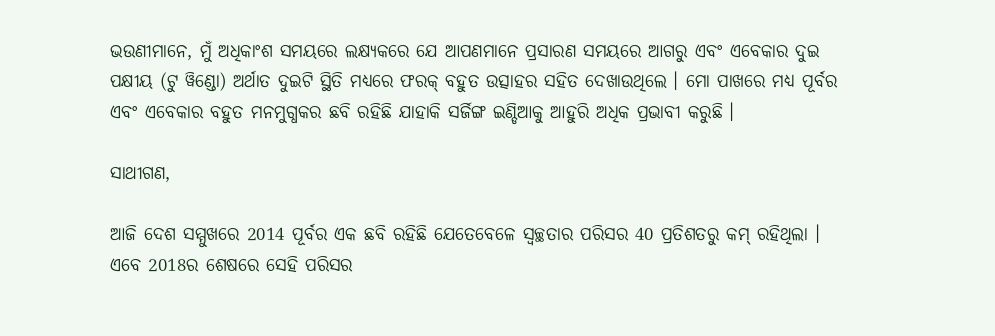ଭଉଣୀମାନେ, ମୁଁ ଅଧିକାଂଶ ସମୟରେ ଲକ୍ଷ୍ୟକରେ ଯେ ଆପଣମାନେ ପ୍ରସାରଣ ସମୟରେ ଆଗରୁ ଏବଂ ଏବେକାର ଦୁଇ ପକ୍ଷୀୟ (ଟୁ ୱିଣ୍ଡୋ) ଅର୍ଥାତ ଦୁଇଟି ସ୍ଥିତି ମଧ୍ୟରେ ଫରକ୍ ବହୁତ ଉତ୍ସାହର ସହିତ ଦେଖାଉଥିଲେ । ମୋ ପାଖରେ ମଧ୍ୟ ପୂର୍ବର ଏବଂ ଏବେକାର ବହୁତ ମନମୁଗ୍ଧକର ଛବି ରହିଛି ଯାହାକି ସର୍ଜିଙ୍ଗ ଇଣ୍ଡିଆକୁ ଆହୁରି ଅଧିକ ପ୍ରଭାବୀ କରୁଛି ।

ସାଥୀଗଣ,

ଆଜି ଦେଶ ସମ୍ମୁଖରେ 2014 ପୂର୍ବର ଏକ ଛବି ରହିଛି ଯେତେବେଳେ ସ୍ୱଚ୍ଛତାର ପରିସର 40 ପ୍ରତିଶତରୁ କମ୍ ରହିଥିଲା । ଏବେ 2018ର ଶେଷରେ ସେହି ପରିସର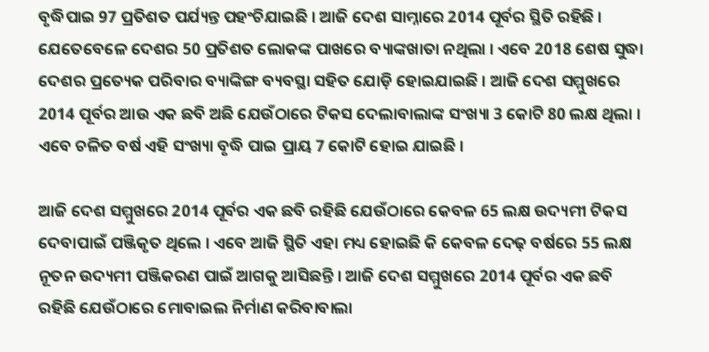ବୃଦ୍ଧିପାଇ 97 ପ୍ରତିଶତ ପର୍ଯ୍ୟନ୍ତ ପହଂଚିଯାଇଛି । ଆଜି ଦେଶ ସାମ୍ନାରେ 2014 ପୂର୍ବର ସ୍ଥିତି ରହିଛି । ଯେତେବେଳେ ଦେଶର 50 ପ୍ରତିଶତ ଲୋକଙ୍କ ପାଖରେ ବ୍ୟାଙ୍କଖାତା ନଥିଲା । ଏବେ 2018 ଶେଷ ସୁଦ୍ଧା ଦେଶର ପ୍ରତ୍ୟେକ ପରିବାର ବ୍ୟାଙ୍କିଙ୍ଗ ବ୍ୟବସ୍ଥା ସହିତ ଯୋଡ଼ି ହୋଇଯାଇଛି । ଆଜି ଦେଶ ସମ୍ମୁଖରେ 2014 ପୂର୍ବର ଆଉ ଏକ ଛବି ଅଛି ଯେଉଁଠାରେ ଟିକସ ଦେଲାବାଲାଙ୍କ ସଂଖ୍ୟା 3 କୋଟି 80 ଲକ୍ଷ ଥିଲା । ଏବେ ଚଳିତ ବର୍ଷ ଏହି ସଂଖ୍ୟା ବୃଦ୍ଧି ପାଇ ପ୍ରାୟ 7 କୋଟି ହୋଇ ଯାଇଛି ।

ଆଜି ଦେଶ ସମ୍ମୁଖରେ 2014 ପୂର୍ବର ଏକ ଛବି ରହିଛି ଯେଉଁଠାରେ କେବଳ 65 ଲକ୍ଷ ଉଦ୍ୟମୀ ଟିକସ ଦେବାପାଇଁ ପଞ୍ଜିକୃତ ଥିଲେ । ଏବେ ଆଜି ସ୍ଥିତି ଏହା ମଧ୍ୟ ହୋଇଛି କି କେବଳ ଦେଢ଼ ବର୍ଷରେ 55 ଲକ୍ଷ ନୂତନ ଉଦ୍ୟମୀ ପଞ୍ଜିକରଣ ପାଇଁ ଆଗକୁ ଆସିଛନ୍ତି । ଆଜି ଦେଶ ସମ୍ମୁଖରେ 2014 ପୂର୍ବର ଏକ ଛବି ରହିଛି ଯେଉଁଠାରେ ମୋବାଇଲ ନିର୍ମାଣ କରିବାବାଲା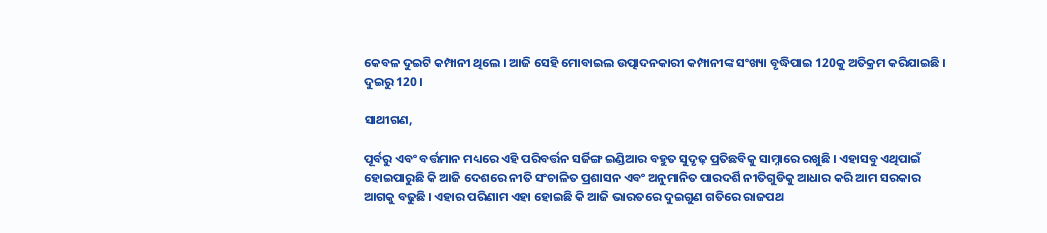କେବଳ ଦୁଇଟି କମ୍ପାନୀ ଥିଲେ । ଆଜି ସେହି ମୋବାଇଲ ଉତ୍ପାଦନକାରୀ କମ୍ପାନୀଙ୍କ ସଂଖ୍ୟା ବୃଦ୍ଧିପାଇ 120କୁ ଅତିକ୍ରମ କରିଯାଇଛି । ଦୁଇରୁ 120 ।

ସାଥୀଗଣ,

ପୂର୍ବରୁ ଏବଂ ବର୍ତ୍ତମାନ ମଧ୍ୟରେ ଏହି ପରିବର୍ତ୍ତନ ସର୍ଜିଙ୍ଗ ଇଣ୍ଡିଆର ବହୁତ ସୁଦୃଢ଼ ପ୍ରତିଛବିକୁ ସାମ୍ନାରେ ରଖୁଛି । ଏହାସବୁ ଏଥିପାଇଁ ହୋଇପାରୁଛି କି ଆଜି ଦେଶରେ ନୀତି ସଂଚାଳିତ ପ୍ରଶାସନ ଏବଂ ଅନୁମାନିତ ପାରଦର୍ଶି ନୀତିଗୁଡିକୁ ଆଧାର କରି ଆମ ସରକାର ଆଗକୁ ବଢୁଛି । ଏହାର ପରିଣାମ ଏହା ହୋଇଛି କି ଆଜି ଭାରତରେ ଦୁଇଗୁଣ ଗତିରେ ରାଜପଥ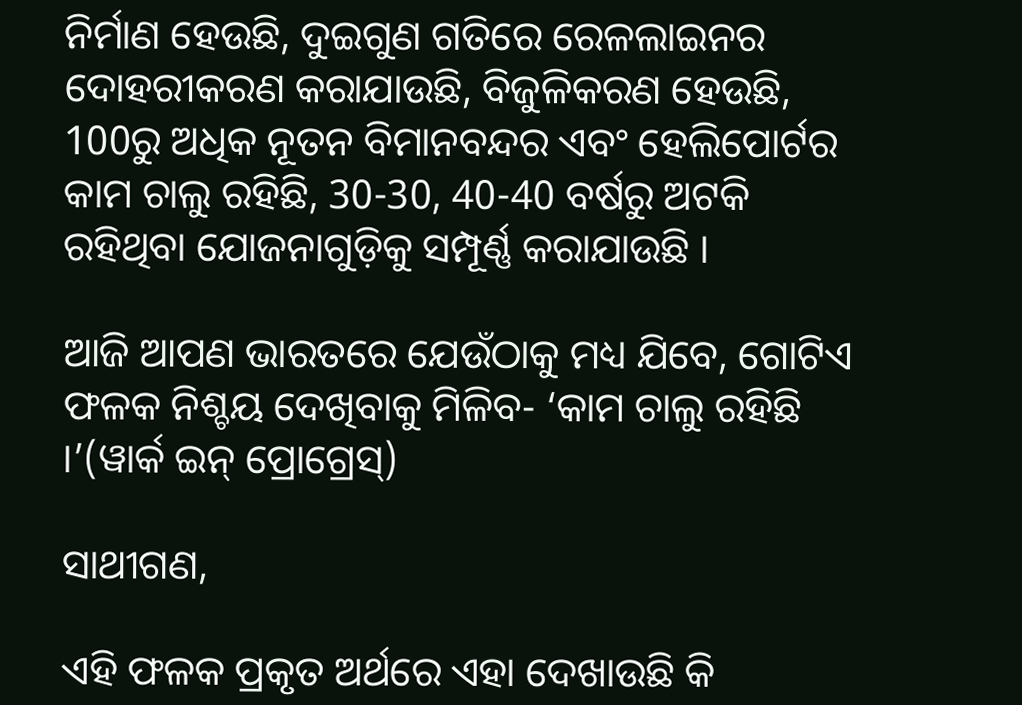ନିର୍ମାଣ ହେଉଛି, ଦୁଇଗୁଣ ଗତିରେ ରେଳଲାଇନର ଦୋହରୀକରଣ କରାଯାଉଛି, ବିଜୁଳିକରଣ ହେଉଛି, 100ରୁ ଅଧିକ ନୂତନ ବିମାନବନ୍ଦର ଏବଂ ହେଲିପୋର୍ଟର କାମ ଚାଲୁ ରହିଛି, 30-30, 40-40 ବର୍ଷରୁ ଅଟକି ରହିଥିବା ଯୋଜନାଗୁଡ଼ିକୁ ସମ୍ପୂର୍ଣ୍ଣ କରାଯାଉଛି ।

ଆଜି ଆପଣ ଭାରତରେ ଯେଉଁଠାକୁ ମଧ୍ୟ ଯିବେ, ଗୋଟିଏ ଫଳକ ନିଶ୍ଚୟ ଦେଖିବାକୁ ମିଳିବ- ‘କାମ ଚାଲୁ ରହିଛି ।’(ୱାର୍କ ଇନ୍ ପ୍ରୋଗ୍ରେସ୍)

ସାଥୀଗଣ,

ଏହି ଫଳକ ପ୍ରକୃତ ଅର୍ଥରେ ଏହା ଦେଖାଉଛି କି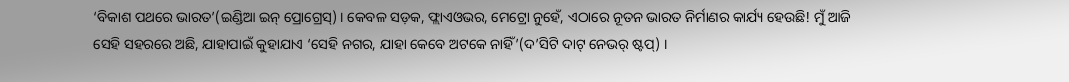‘ବିକାଶ ପଥରେ ଭାରତ’(ଇଣ୍ଡିଆ ଇନ୍ ପ୍ରୋଗ୍ରେସ୍) । କେବଳ ସଡ଼କ, ଫ୍ଲାଏଓଭର, ମେଟ୍ରୋ ନୁହେଁ, ଏଠାରେ ନୂତନ ଭାରତ ନିର୍ମାଣର କାର୍ଯ୍ୟ ହେଉଛି! ମୁଁ ଆଜି ସେହି ସହରରେ ଅଛି, ଯାହାପାଇଁ କୁହାଯାଏ ‘ସେହି ନଗର, ଯାହା କେବେ ଅଟକେ ନାହିଁ’(ଦ’ସିଟି ଦାଟ୍ ନେଭର୍ ଷ୍ଟପ୍) ।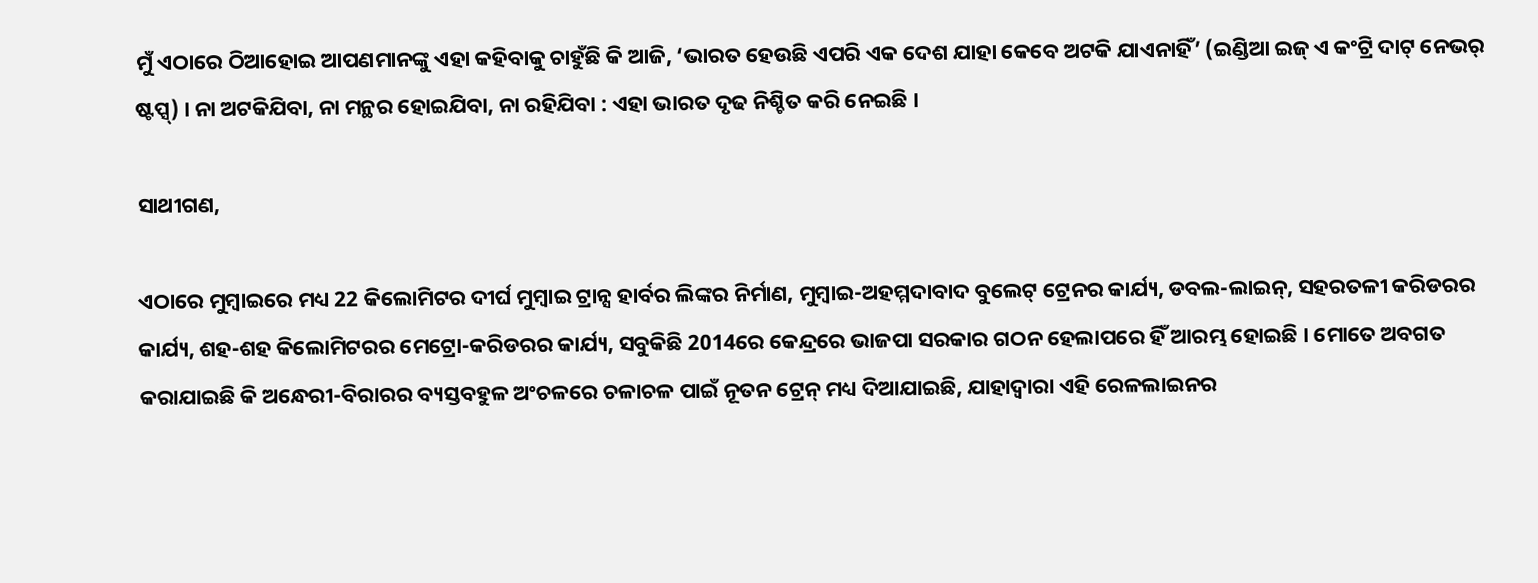ମୁଁ ଏଠାରେ ଠିଆହୋଇ ଆପଣମାନଙ୍କୁ ଏହା କହିବାକୁ ଚାହୁଁଛି କି ଆଜି, ‘ଭାରତ ହେଉଛି ଏପରି ଏକ ଦେଶ ଯାହା କେବେ ଅଟକି ଯାଏନାହିଁ’ (ଇଣ୍ଡିଆ ଇଜ୍ ଏ କଂଟ୍ରି ଦାଟ୍ ନେଭର୍ ଷ୍ଟପ୍ସ୍) । ନା ଅଟକିଯିବା, ନା ମନ୍ଥର ହୋଇଯିବା, ନା ରହିଯିବା : ଏହା ଭାରତ ଦୃଢ ନିଶ୍ଚିତ କରି ନେଇଛି ।

ସାଥୀଗଣ,

ଏଠାରେ ମୁମ୍ବାଇରେ ମଧ୍ୟ 22 କିଲୋମିଟର ଦୀର୍ଘ ମୁମ୍ବାଇ ଟ୍ରାନ୍ସ ହାର୍ବର ଲିଙ୍କର ନିର୍ମାଣ, ମୁମ୍ବାଇ-ଅହମ୍ମଦାବାଦ ବୁଲେଟ୍ ଟ୍ରେନର କାର୍ଯ୍ୟ, ଡବଲ-ଲାଇନ୍, ସହରତଳୀ କରିଡରର କାର୍ଯ୍ୟ, ଶହ-ଶହ କିଲୋମିଟରର ମେଟ୍ରୋ-କରିଡରର କାର୍ଯ୍ୟ, ସବୁକିଛି 2014ରେ କେନ୍ଦ୍ରରେ ଭାଜପା ସରକାର ଗଠନ ହେଲାପରେ ହିଁ ଆରମ୍ଭ ହୋଇଛି । ମୋତେ ଅବଗତ କରାଯାଇଛି କି ଅନ୍ଧେରୀ-ବିରାରର ବ୍ୟସ୍ତବହୁଳ ଅଂଚଳରେ ଚଳାଚଳ ପାଇଁ ନୂତନ ଟ୍ରେନ୍ ମଧ୍ୟ ଦିଆଯାଇଛି, ଯାହାଦ୍ୱାରା ଏହି ରେଳଲାଇନର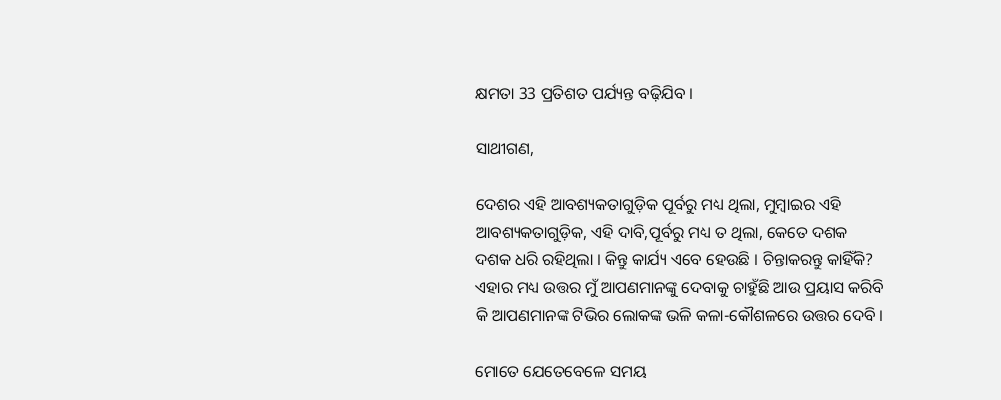କ୍ଷମତା 33 ପ୍ରତିଶତ ପର୍ଯ୍ୟନ୍ତ ବଢ଼ିଯିବ ।

ସାଥୀଗଣ,

ଦେଶର ଏହି ଆବଶ୍ୟକତାଗୁଡ଼ିକ ପୂର୍ବରୁ ମଧ୍ୟ ଥିଲା, ମୁମ୍ବାଇର ଏହି ଆବଶ୍ୟକତାଗୁଡ଼ିକ, ଏହି ଦାବି,ପୂର୍ବରୁ ମଧ୍ୟ ତ ଥିଲା, କେତେ ଦଶକ ଦଶକ ଧରି ରହିଥିଲା । କିନ୍ତୁ କାର୍ଯ୍ୟ ଏବେ ହେଉଛି । ଚିନ୍ତାକରନ୍ତୁ କାହିଁକି? ଏହାର ମଧ୍ୟ ଉତ୍ତର ମୁଁ ଆପଣମାନଙ୍କୁ ଦେବାକୁ ଚାହୁଁଛି ଆଉ ପ୍ରୟାସ କରିବି କି ଆପଣମାନଙ୍କ ଟିଭିର ଲୋକଙ୍କ ଭଳି କଳା-କୌଶଳରେ ଉତ୍ତର ଦେବି ।

ମୋତେ ଯେତେବେଳେ ସମୟ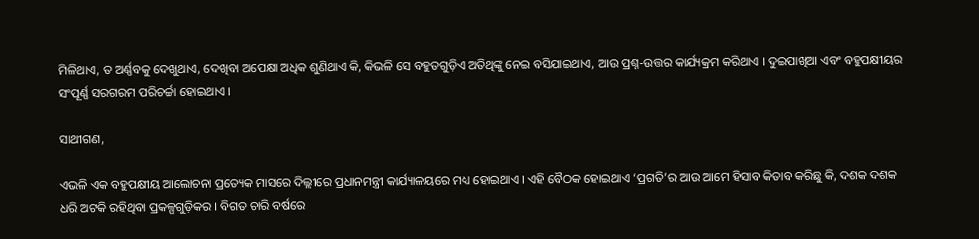ମିଳିଥାଏ, ତ ଅର୍ଣ୍ଣବକୁ ଦେଖୁଥାଏ, ଦେଖିବା ଅପେକ୍ଷା ଅଧିକ ଶୁଣିଥାଏ କି, କିଭଳି ସେ ବହୁତଗୁଡ଼ିଏ ଅତିଥିଙ୍କୁ ନେଇ ବସିଯାଇଥାଏ, ଆଉ ପ୍ରଶ୍ନ-ଉତ୍ତର କାର୍ଯ୍ୟକ୍ରମ କରିଥାଏ । ଦୁଇପାଖିଆ ଏବଂ ବହୁପକ୍ଷୀୟର ସଂପୂର୍ଣ୍ଣ ସରଗରମ ପରିଚର୍ଚ୍ଚା ହୋଇଥାଏ ।

ସାଥୀଗଣ,

ଏଭଳି ଏକ ବହୁପକ୍ଷୀୟ ଆଲୋଚନା ପ୍ରତ୍ୟେକ ମାସରେ ଦିଲ୍ଲୀରେ ପ୍ରଧାନମନ୍ତ୍ରୀ କାର୍ଯ୍ୟାଳୟରେ ମଧ୍ୟ ହୋଇଥାଏ । ଏହି ବୈଠକ ହୋଇଥାଏ ‘ପ୍ରଗତି’ର ଆଉ ଆମେ ହିସାବ କିତାବ କରିଛୁ କି, ଦଶକ ଦଶକ ଧରି ଅଟକି ରହିଥିବା ପ୍ରକଳ୍ପଗୁଡ଼ିକର । ବିଗତ ଚାରି ବର୍ଷରେ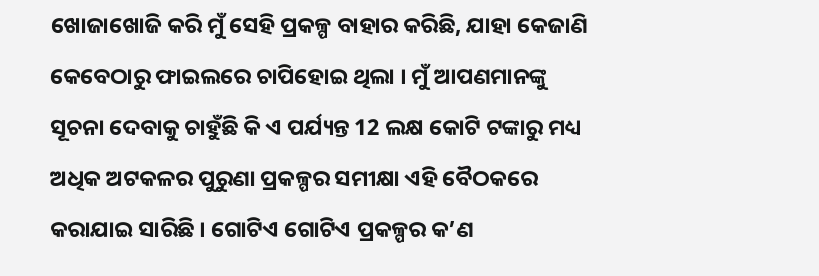ଖୋଜାଖୋଜି କରି ମୁଁ ସେହି ପ୍ରକଳ୍ପ ବାହାର କରିଛି, ଯାହା କେଜାଣି କେବେଠାରୁ ଫାଇଲରେ ଚାପିହୋଇ ଥିଲା । ମୁଁ ଆପଣମାନଙ୍କୁ ସୂଚନା ଦେବାକୁ ଚାହୁଁଛି କି ଏ ପର୍ଯ୍ୟନ୍ତ 12 ଲକ୍ଷ କୋଟି ଟଙ୍କାରୁ ମଧ୍ୟ ଅଧିକ ଅଟକଳର ପୁରୁଣା ପ୍ରକଳ୍ପର ସମୀକ୍ଷା ଏହି ବୈଠକରେ କରାଯାଇ ସାରିଛି । ଗୋଟିଏ ଗୋଟିଏ ପ୍ରକଳ୍ପର କ’ଣ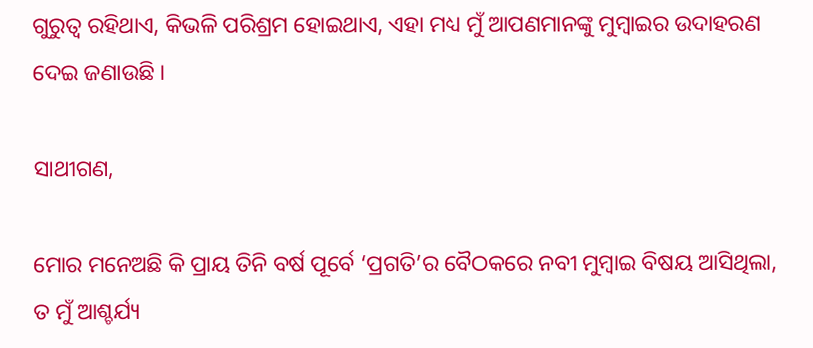ଗୁରୁତ୍ୱ ରହିଥାଏ, କିଭଳି ପରିଶ୍ରମ ହୋଇଥାଏ, ଏହା ମଧ୍ୟ ମୁଁ ଆପଣମାନଙ୍କୁ ମୁମ୍ବାଇର ଉଦାହରଣ ଦେଇ ଜଣାଉଛି ।

ସାଥୀଗଣ,

ମୋର ମନେଅଛି କି ପ୍ରାୟ ତିନି ବର୍ଷ ପୂର୍ବେ ‘ପ୍ରଗତି’ର ବୈଠକରେ ନବୀ ମୁମ୍ବାଇ ବିଷୟ ଆସିଥିଲା, ତ ମୁଁ ଆଶ୍ଚର୍ଯ୍ୟ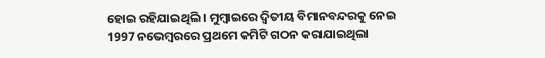ହୋଇ ରହିଯାଇଥିଲି । ମୁମ୍ବାଇରେ ଦ୍ୱିତୀୟ ବିମାନବନ୍ଦରକୁ ନେଇ 1997 ନଭେମ୍ବରରେ ପ୍ରଥମେ କମିଟି ଗଠନ କରାଯାଇଥିଲା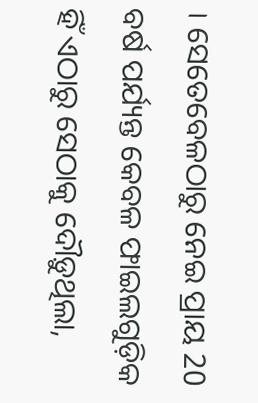। ସେତେବେଳଠାରୁ ନେଇ ପ୍ରାୟ 20 ବର୍ଷ ପର୍ଯ୍ୟନ୍ତ କେବଳ ଫାଇଲଗୁଡ଼ିକ ହିଁ ଏଠାରୁ ସେଠାକୁ ଦୌଡ଼ୁଥିଲା,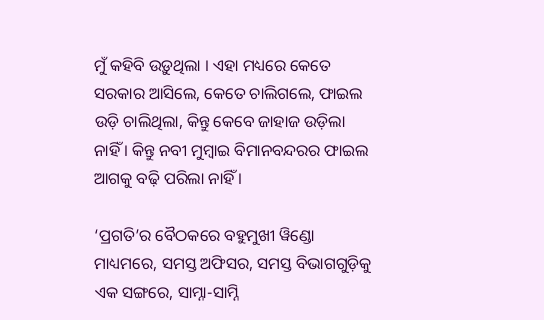ମୁଁ କହିବି ଉଡ଼ୁଥିଲା । ଏହା ମଧ୍ୟରେ କେତେ ସରକାର ଆସିଲେ, କେତେ ଚାଲିଗଲେ, ଫାଇଲ ଉଡ଼ି ଚାଲିଥିଲା, କିନ୍ତୁ କେବେ ଜାହାଜ ଉଡ଼ିଲା ନାହିଁ । କିନ୍ତୁ ନବୀ ମୁମ୍ବାଇ ବିମାନବନ୍ଦରର ଫାଇଲ ଆଗକୁ ବଢ଼ି ପରିଲା ନାହିଁ ।

‘ପ୍ରଗତି’ର ବୈଠକରେ ବହୁମୁଖୀ ୱିଣ୍ଡୋ ମାଧ୍ୟମରେ, ସମସ୍ତ ଅଫିସର, ସମସ୍ତ ବିଭାଗଗୁଡ଼ିକୁ ଏକ ସଙ୍ଗରେ, ସାମ୍ନା-ସାମ୍ନି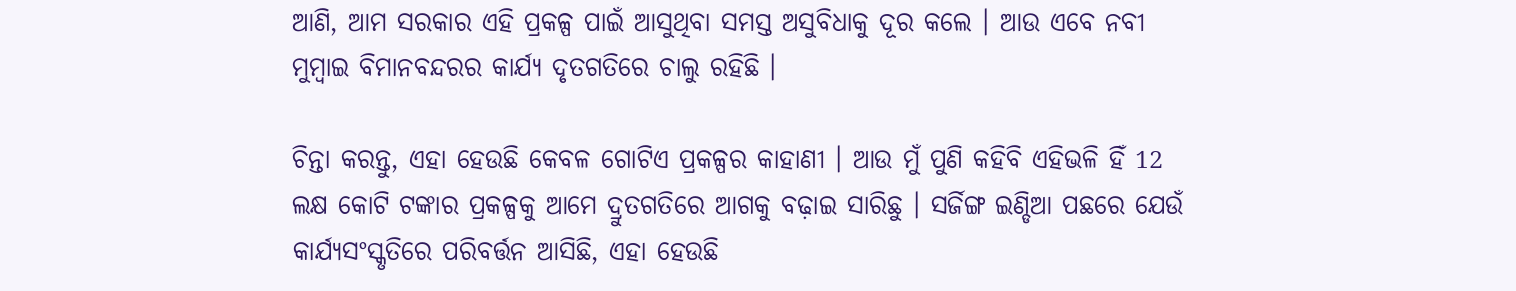ଆଣି, ଆମ ସରକାର ଏହି ପ୍ରକଳ୍ପ ପାଇଁ ଆସୁଥିବା ସମସ୍ତ ଅସୁବିଧାକୁ ଦୂର କଲେ । ଆଉ ଏବେ ନବୀ ମୁମ୍ବାଇ ବିମାନବନ୍ଦରର କାର୍ଯ୍ୟ ଦୃତଗତିରେ ଚାଲୁ ରହିଛି ।

ଚିନ୍ତା କରନ୍ତୁ, ଏହା ହେଉଛି କେବଳ ଗୋଟିଏ ପ୍ରକଳ୍ପର କାହାଣୀ । ଆଉ ମୁଁ ପୁଣି କହିବି ଏହିଭଳି ହିଁ 12 ଲକ୍ଷ କୋଟି ଟଙ୍କାର ପ୍ରକଳ୍ପକୁ ଆମେ ଦ୍ରୁତଗତିରେ ଆଗକୁ ବଢ଼ାଇ ସାରିଛୁ । ସର୍ଜିଙ୍ଗ ଇଣ୍ଡିଆ ପଛରେ ଯେଉଁ କାର୍ଯ୍ୟସଂସ୍କୃତିରେ ପରିବର୍ତ୍ତନ ଆସିଛି, ଏହା ହେଉଛି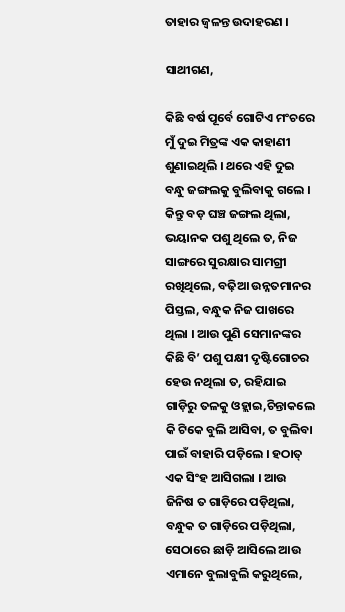ତାହାର ଜ୍ୱଳନ୍ତ ଉଦାହରଣ ।

ସାଥୀଗଣ,

କିଛି ବର୍ଷ ପୂର୍ବେ ଗୋଟିଏ ମଂଚରେ ମୁଁ ଦୁଇ ମିତ୍ରଙ୍କ ଏକ କାହାଣୀ ଶୁଣାଇଥିଲି । ଥରେ ଏହି ଦୁଇ ବନ୍ଧୁ ଜଙ୍ଗଲକୁ ବୁଲିବାକୁ ଗଲେ । କିନ୍ତୁ ବଡ଼ ଘଞ୍ଚ ଜଙ୍ଗଲ ଥିଲା, ଭୟାନକ ପଶୁ ଥିଲେ ତ, ନିଜ ସାଙ୍ଗରେ ସୁରକ୍ଷାର ସାମଗ୍ରୀ ରଖିଥିଲେ, ବଢ଼ିଆ ଉନ୍ନତମାନର ପିସ୍ତଲ, ବନ୍ଧୁକ ନିଜ ପାଖରେ ଥିଲା । ଆଉ ପୁଣି ସେମାନଙ୍କର କିଛି ବି’ ପଶୁ ପକ୍ଷୀ ଦୃଷ୍ଟିଗୋଚର ହେଉ ନଥିଲା ତ, ରହିଯାଇ ଗାଡ଼ିରୁ ତଳକୁ ଓହ୍ଲାଇ,ଚିନ୍ତାକଲେ କି ଟିକେ ବୁଲି ଆସିବା, ତ ବୁଲିବା ପାଇଁ ବାହାରି ପଡ଼ିଲେ । ହଠାତ୍ ଏକ ସିଂହ ଆସିଗଲା । ଆଉ ଜିନିଷ ତ ଗାଡ଼ିରେ ପଡ଼ିଥିଲା, ବନ୍ଧୁକ ତ ଗାଡ଼ିରେ ପଡ଼ିଥିଲା,  ସେଠାରେ ଛାଡ଼ି ଆସିଲେ ଆଉ ଏମାନେ ବୁଲାବୁଲି କରୁଥିଲେ,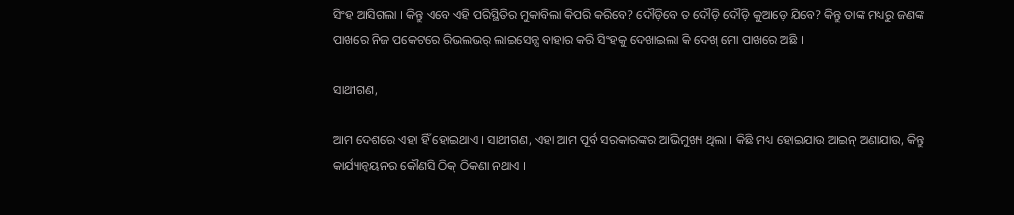ସିଂହ ଆସିଗଲା । କିନ୍ତୁ ଏବେ ଏହି ପରିସ୍ଥିତିର ମୁକାବିଲା କିପରି କରିବେ? ଦୌଡ଼ିବେ ତ ଦୌଡ଼ି ଦୌଡ଼ି କୁଆଡ଼େ ଯିବେ? କିନ୍ତୁ ତାଙ୍କ ମଧ୍ୟରୁ ଜଣଙ୍କ ପାଖରେ ନିଜ ପକେଟରେ ରିଭଲଭର୍ ଲାଇସେନ୍ସ ବାହାର କରି ସିଂହକୁ ଦେଖାଇଲା କି ଦେଖ୍ ମୋ ପାଖରେ ଅଛି ।

ସାଥୀଗଣ,

ଆମ ଦେଶରେ ଏହା ହିଁ ହୋଇଥାଏ । ସାଥୀଗଣ, ଏହା ଆମ ପୂର୍ବ ସରକାରଙ୍କର ଆଭିମୁଖ୍ୟ ଥିଲା । କିଛି ମଧ୍ୟ ହୋଇଯାଉ ଆଇନ୍ ଅଣାଯାଉ, କିନ୍ତୁ କାର୍ଯ୍ୟାନ୍ୱୟନର କୌଣସି ଠିକ୍ ଠିକଣା ନଥାଏ ।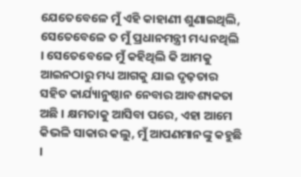ଯେତେବେଳେ ମୁଁ ଏହି କାହାଣୀ ଶୁଣାଇଥିଲି, ସେତେବେଳେ ତ ମୁଁ ପ୍ରଧାନମନ୍ତ୍ରୀ ମଧ୍ୟ ନଥିଲି । ସେତେବେଳେ ମୁଁ କହିଥିଲି କି ଆମକୁ ଆଇନଠାରୁ ମଧ୍ୟ ଆଗକୁ ଯାଇ ଦୃଢ଼ତାର ସହିତ କାର୍ଯ୍ୟାନୁଷ୍ଠାନ ନେବାର ଆବଶ୍ୟକତା ଅଛି । କ୍ଷମତାକୁ ଆସିବା ପରେ, ଏହା ଆମେ କିଭଳି ସାକାର କଲୁ, ମୁଁ ଆପଣମାନଙ୍କୁ କହୁଛି ।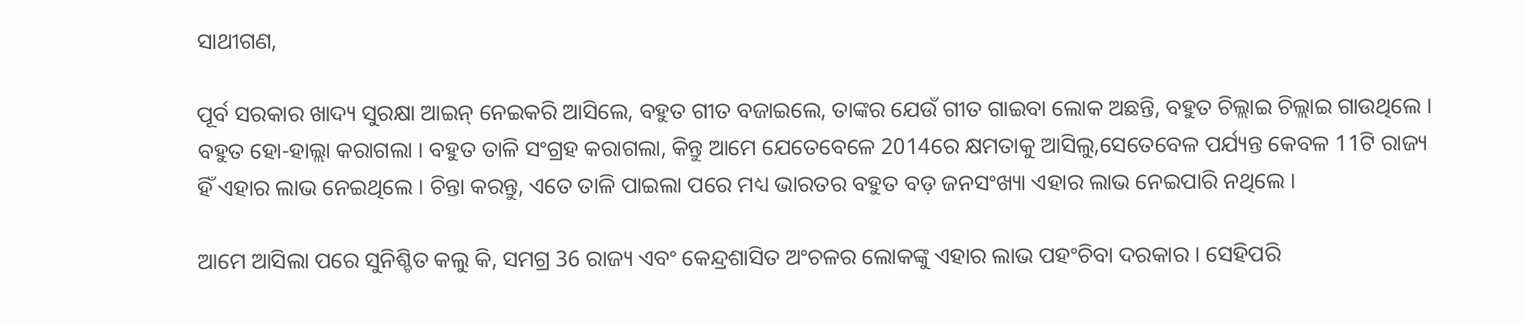ସାଥୀଗଣ,

ପୂର୍ବ ସରକାର ଖାଦ୍ୟ ସୁରକ୍ଷା ଆଇନ୍ ନେଇକରି ଆସିଲେ, ବହୁତ ଗୀତ ବଜାଇଲେ, ତାଙ୍କର ଯେଉଁ ଗୀତ ଗାଇବା ଲୋକ ଅଛନ୍ତି, ବହୁତ ଚିଲ୍ଲାଇ ଚିଲ୍ଲାଇ ଗାଉଥିଲେ । ବହୁତ ହୋ-ହାଲ୍ଲା କରାଗଲା । ବହୁତ ତାଳି ସଂଗ୍ରହ କରାଗଲା, କିନ୍ତୁ ଆମେ ଯେତେବେଳେ 2014ରେ କ୍ଷମତାକୁ ଆସିଲୁ,ସେତେବେଳ ପର୍ଯ୍ୟନ୍ତ କେବଳ 11ଟି ରାଜ୍ୟ ହିଁ ଏହାର ଲାଭ ନେଇଥିଲେ । ଚିନ୍ତା କରନ୍ତୁ, ଏତେ ତାଳି ପାଇଲା ପରେ ମଧ୍ୟ ଭାରତର ବହୁତ ବଡ଼ ଜନସଂଖ୍ୟା ଏହାର ଲାଭ ନେଇପାରି ନଥିଲେ ।

ଆମେ ଆସିଲା ପରେ ସୁନିଶ୍ଚିତ କଲୁ କି, ସମଗ୍ର 36 ରାଜ୍ୟ ଏବଂ କେନ୍ଦ୍ରଶାସିତ ଅଂଚଳର ଲୋକଙ୍କୁ ଏହାର ଲାଭ ପହଂଚିବା ଦରକାର । ସେହିପରି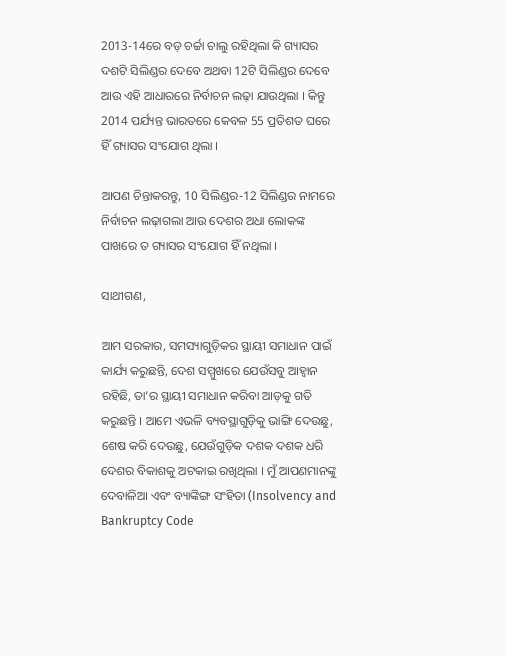2013-14ରେ ବଡ଼ ଚର୍ଚ୍ଚା ଚାଲୁ ରହିଥିଲା କି ଗ୍ୟାସର ଦଶଟି ସିଲିଣ୍ଡର ଦେବେ ଅଥବା 12ଟି ସିଲିଣ୍ଡର ଦେବେ ଆଉ ଏହି ଆଧାରରେ ନିର୍ବାଚନ ଲଢ଼ା ଯାଉଥିଲା । କିନ୍ତୁ 2014 ପର୍ଯ୍ୟନ୍ତ ଭାରତରେ କେବଳ 55 ପ୍ରତିଶତ ଘରେ ହିଁ ଗ୍ୟାସର ସଂଯୋଗ ଥିଲା ।

ଆପଣ ଚିନ୍ତାକରନ୍ତୁ, 10 ସିଲିଣ୍ଡର-12 ସିଲିଣ୍ଡର ନାମରେ ନିର୍ବାଚନ ଲଢ଼ାଗଲା ଆଉ ଦେଶର ଅଧା ଲୋକଙ୍କ ପାଖରେ ତ ଗ୍ୟାସର ସଂଯୋଗ ହିଁ ନଥିଲା ।

ସାଥୀଗଣ,

ଆମ ସରକାର, ସମସ୍ୟାଗୁଡ଼ିକର ସ୍ଥାୟୀ ସମାଧାନ ପାଇଁ କାର୍ଯ୍ୟ କରୁଛନ୍ତି, ଦେଶ ସମ୍ମୁଖରେ ଯେଉଁସବୁ ଆହ୍ୱାନ ରହିଛି, ତା’ର ସ୍ଥାୟୀ ସମାଧାନ କରିବା ଆଡ଼କୁ ଗତି କରୁଛନ୍ତି । ଆମେ ଏଭଳି ବ୍ୟବସ୍ଥାଗୁଡ଼ିକୁ ଭାଙ୍ଗି ଦେଉଛୁ, ଶେଷ କରି ଦେଉଛୁ, ଯେଉଁଗୁଡ଼ିକ ଦଶକ ଦଶକ ଧରି ଦେଶର ବିକାଶକୁ ଅଟକାଇ ରଖିଥିଲା । ମୁଁ ଆପଣମାନଙ୍କୁ ଦେବାଳିଆ ଏବଂ ବ୍ୟାଙ୍କିଙ୍ଗ ସଂହିତା (Insolvency and Bankruptcy Code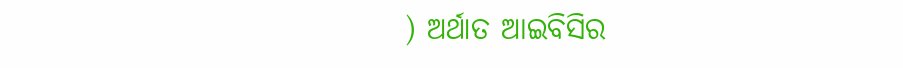) ଅର୍ଥାତ ଆଇବିସିର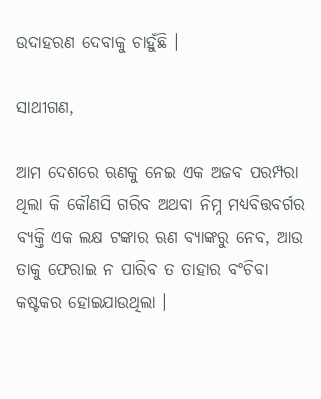ଉଦାହରଣ ଦେବାକୁ ଚାହୁଁଛି ।

ସାଥୀଗଣ,

ଆମ ଦେଶରେ ଋଣକୁ ନେଇ ଏକ ଅଜବ ପରମ୍ପରା ଥିଲା କି କୌଣସି ଗରିବ ଅଥବା ନିମ୍ନ ମଧ୍ୟବିତ୍ତବର୍ଗର ବ୍ୟକ୍ତି ଏକ ଲକ୍ଷ ଟଙ୍କାର ଋଣ ବ୍ୟାଙ୍କରୁ ନେବ, ଆଉ ତାକୁ ଫେରାଇ ନ ପାରିବ ତ ତାହାର ବଂଚିବା କଷ୍ଟକର ହୋଇଯାଉଥିଲା ।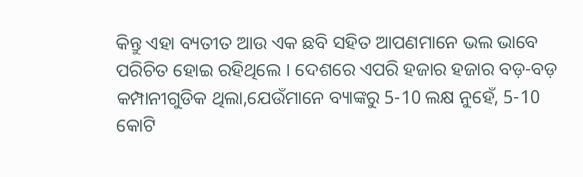କିନ୍ତୁ ଏହା ବ୍ୟତୀତ ଆଉ ଏକ ଛବି ସହିତ ଆପଣମାନେ ଭଲ ଭାବେ ପରିଚିତ ହୋଇ ରହିଥିଲେ । ଦେଶରେ ଏପରି ହଜାର ହଜାର ବଡ଼-ବଡ଼ କମ୍ପାନୀଗୁଡିକ ଥିଲା,ଯେଉଁମାନେ ବ୍ୟାଙ୍କରୁ 5-10 ଲକ୍ଷ ନୁହେଁ, 5-10 କୋଟି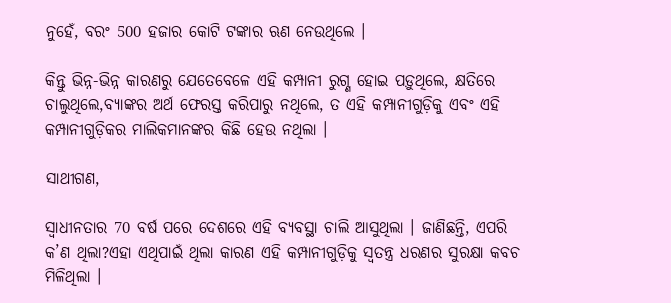ନୁହେଁ, ବରଂ 500 ହଜାର କୋଟି ଟଙ୍କାର ଋଣ ନେଉଥିଲେ ।

କିନ୍ତୁ ଭିନ୍ନ-ଭିନ୍ନ କାରଣରୁ ଯେତେବେଳେ ଏହି କମ୍ପାନୀ ରୁଗ୍ଣ ହୋଇ ପଡ଼ୁଥିଲେ, କ୍ଷତିରେ ଚାଲୁଥିଲେ,ବ୍ୟାଙ୍କର ଅର୍ଥ ଫେରସ୍ତ କରିପାରୁ ନଥିଲେ, ତ ଏହି କମ୍ପାନୀଗୁଡ଼ିକୁ ଏବଂ ଏହି କମ୍ପାନୀଗୁଡ଼ିକର ମାଲିକମାନଙ୍କର କିଛି ହେଉ ନଥିଲା ।

ସାଥୀଗଣ,

ସ୍ୱାଧୀନତାର 70 ବର୍ଷ ପରେ ଦେଶରେ ଏହି ବ୍ୟବସ୍ଥା ଚାଲି ଆସୁଥିଲା । ଜାଣିଛନ୍ତି, ଏପରି କ’ଣ ଥିଲା?ଏହା ଏଥିପାଇଁ ଥିଲା କାରଣ ଏହି କମ୍ପାନୀଗୁଡ଼ିକୁ ସ୍ୱତନ୍ତ୍ର ଧରଣର ସୁରକ୍ଷା କବଚ ମିଳିଥିଲା ।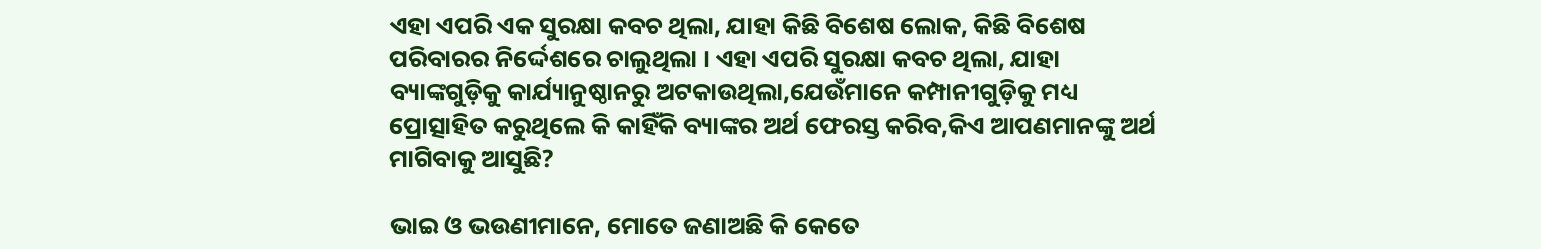ଏହା ଏପରି ଏକ ସୁରକ୍ଷା କବଚ ଥିଲା, ଯାହା କିଛି ବିଶେଷ ଲୋକ, କିଛି ବିଶେଷ ପରିବାରର ନିର୍ଦ୍ଦେଶରେ ଚାଲୁଥିଲା । ଏହା ଏପରି ସୁରକ୍ଷା କବଚ ଥିଲା, ଯାହା ବ୍ୟାଙ୍କଗୁଡ଼ିକୁ କାର୍ଯ୍ୟାନୁଷ୍ଠାନରୁ ଅଟକାଉଥିଲା,ଯେଉଁମାନେ କମ୍ପାନୀଗୁଡ଼ିକୁ ମଧ୍ୟ ପ୍ରୋତ୍ସାହିତ କରୁଥିଲେ କି କାହିଁକି ବ୍ୟାଙ୍କର ଅର୍ଥ ଫେରସ୍ତ କରିବ,କିଏ ଆପଣମାନଙ୍କୁ ଅର୍ଥ ମାଗିବାକୁ ଆସୁଛି?

ଭାଇ ଓ ଭଉଣୀମାନେ, ମୋତେ ଜଣାଅଛି କି କେତେ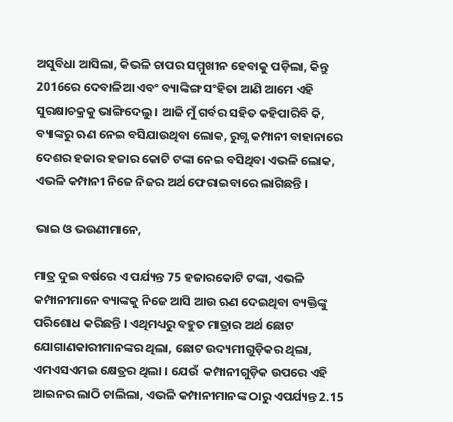ଅସୁବିଧା ଆସିଲା, କିଭଳି ଚାପର ସମ୍ମୁଖୀନ ହେବାକୁ ପଡ଼ିଲା, କିନ୍ତୁ 2016ରେ ଦେବାଳିଆ ଏବଂ ବ୍ୟାଙ୍କିଙ୍ଗ ସଂହିତା ଆଣି ଆମେ ଏହି ସୁରକ୍ଷାଚକ୍ରକୁ ଭାଙ୍ଗିଦେଲୁ । ଆଜି ମୁଁ ଗର୍ବର ସହିତ କହିପାରିବି କି, ବ୍ୟାଙ୍କରୁ ଋଣ ନେଇ ବସିଯାଉଥିବା ଲୋକ, ରୁଗ୍ଣ କମ୍ପାନୀ ବାହାନାରେ ଦେଶର ହଜାର ହଜାର କୋଟି ଟଙ୍କା ନେଇ ବସିଥିବା ଏଭଳି ଲୋକ, ଏଭଳି କମ୍ପାନୀ ନିଜେ ନିଜର ଅର୍ଥ ଫେରାଇବାରେ ଲାଗିଛନ୍ତି ।

ଭାଇ ଓ ଭଉଣୀମାନେ,

ମାତ୍ର ଦୁଇ ବର୍ଷରେ ଏ ପର୍ଯ୍ୟନ୍ତ 75 ହଜାରକୋଟି ଟଙ୍କା, ଏଭଳି କମ୍ପାନୀମାନେ ବ୍ୟାଙ୍କକୁ ନିଜେ ଆସି ଆଉ ଋଣ ଦେଇଥିବା ବ୍ୟକ୍ତିଙ୍କୁ ପରିଶୋଧ କରିଛନ୍ତି । ଏଥିମଧ୍ୟରୁ ବହୁତ ମାତ୍ରାର ଅର୍ଥ ଛୋଟ ଯୋଗାଣକାରୀମାନଙ୍କର ଥିଲା, ଛୋଟ ଉଦ୍ୟମୀଗୁଡ଼ିକର ଥିଲା, ଏମଏସଏମଇ କ୍ଷେତ୍ରର ଥିଲା । ଯେଉଁ  କମ୍ପାନୀଗୁଡ଼ିକ ଉପରେ ଏହି ଆଇନର ଲାଠି ଚାଲିଲା, ଏଭଳି କମ୍ପାନୀମାନଙ୍କ ଠାରୁ ଏପର୍ଯ୍ୟନ୍ତ 2.15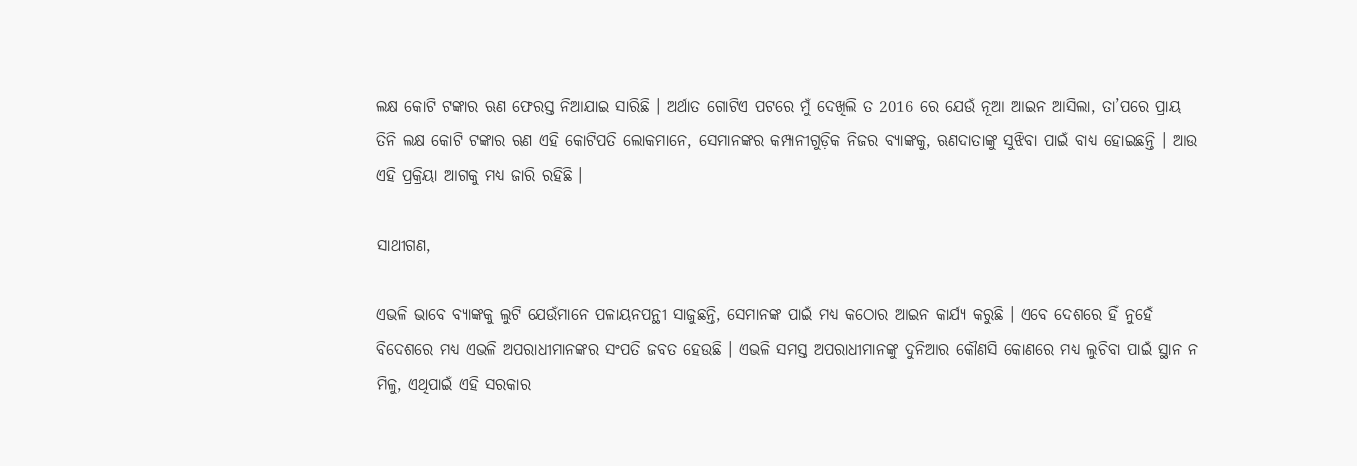ଲକ୍ଷ କୋଟି ଟଙ୍କାର ଋଣ ଫେରସ୍ତ ନିଆଯାଇ ସାରିଛି । ଅର୍ଥାତ ଗୋଟିଏ ପଟରେ ମୁଁ ଦେଖିଲି ତ 2016 ରେ ଯେଉଁ ନୂଆ ଆଇନ ଆସିଲା, ତା’ପରେ ପ୍ରାୟ ତିନି ଲକ୍ଷ କୋଟି ଟଙ୍କାର ଋଣ ଏହି କୋଟିପତି ଲୋକମାନେ, ସେମାନଙ୍କର କମ୍ପାନୀଗୁଡ଼ିକ ନିଜର ବ୍ୟାଙ୍କକୁ, ଋଣଦାତାଙ୍କୁ ସୁଝିବା ପାଇଁ ବାଧ୍ୟ ହୋଇଛନ୍ତି । ଆଉ ଏହି ପ୍ରକ୍ରିୟା ଆଗକୁ ମଧ୍ୟ ଜାରି ରହିଛି ।

ସାଥୀଗଣ,

ଏଭଳି ଭାବେ ବ୍ୟାଙ୍କକୁ ଲୁଟି ଯେଉଁମାନେ ପଳାୟନପନ୍ଥୀ ସାଜୁଛନ୍ତି, ସେମାନଙ୍କ ପାଇଁ ମଧ୍ୟ କଠୋର ଆଇନ କାର୍ଯ୍ୟ କରୁଛି । ଏବେ ଦେଶରେ ହିଁ ନୁହେଁ ବିଦେଶରେ ମଧ୍ୟ ଏଭଳି ଅପରାଧୀମାନଙ୍କର ସଂପତି ଜବତ ହେଉଛି । ଏଭଳି ସମସ୍ତ ଅପରାଧୀମାନଙ୍କୁ ଦୁନିଆର କୌଣସି କୋଣରେ ମଧ୍ୟ ଲୁଚିବା ପାଇଁ ସ୍ଥାନ ନ ମିଳୁ, ଏଥିପାଇଁ ଏହି ସରକାର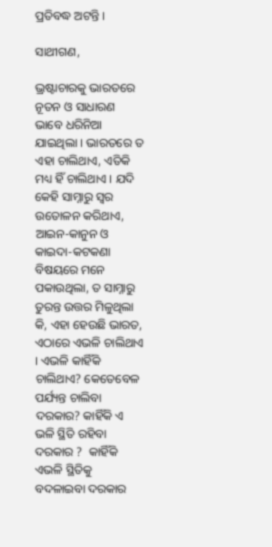ପ୍ରତିବଦ୍ଧ ଅଟନ୍ତି ।

ସାଥୀଗଣ,

ଭ୍ରଷ୍ଟାଚାରକୁ ଭାରତରେ ନୂତନ ଓ ସାଧାରଣ  ଭାବେ ଧରିନିଆ ଯାଇଥିଲା । ଭାରତରେ ତ ଏହା ଚାଲିଥାଏ, ଏତିକି ମଧ୍ୟ ହିଁ ଚାଲିଥାଏ । ଯଦି କେହି ସାମ୍ନାରୁ ସ୍ୱର ଉତୋଳନ କରିଥାଏ, ଆଇନ-କାନୁନ ଓ କାଇଦା-କଟକଣା ବିଷୟରେ ମନେ ପକାଉଥିଲା, ତ ସାମ୍ନାରୁ ତୁରନ୍ତ ଉତ୍ତର ମିଳୁଥିଲା କି, ଏହା ହେଉଛି ଭାରତ, ଏଠାରେ ଏଭଳି ଚାଲିଥାଏ । ଏଭଳି କାହିଁକି ଚାଲିଥାଏ? କେତେବେଳ ପର୍ଯ୍ୟନ୍ତ ଚାଲିବା ଦରକାର? କାହିଁକି ଏ ଭଳି ସ୍ଥିତି ରହିବା ଦରକାର ?  କାହିଁକି ଏଭଳି ସ୍ଥିତିକୁ ବଦଳାଇବା ଦରକାର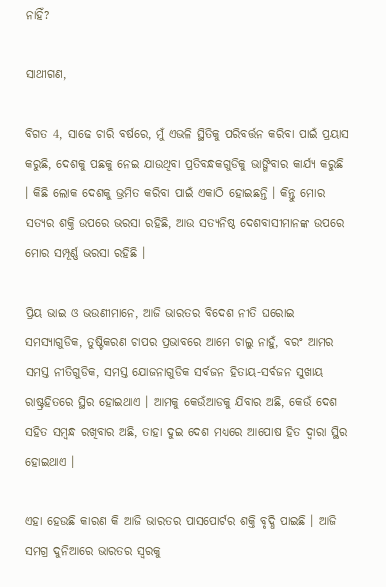ନାହିଁ?

ସାଥୀଗଣ,

ବିଗତ 4, ସାଢେ ଚାରି ବର୍ଷରେ, ମୁଁ ଏଭଳି ସ୍ଥିତିକୁ ପରିବର୍ତ୍ତନ କରିବା ପାଇଁ ପ୍ରୟାସ କରୁଛି, ଦେଶକୁ ପଛକୁ ନେଇ ଯାଉଥିବା ପ୍ରତିବନ୍ଧକଗୁଡିକୁ ଭାଙ୍ଗିବାର କାର୍ଯ୍ୟ କରୁଛି । କିଛି ଲୋକ ଦେଶକୁ ଭ୍ରମିତ କରିବା ପାଇଁ ଏକାଠି ହୋଇଛନ୍ତି । କିନ୍ତୁ ମୋର ସତ୍ୟର ଶକ୍ତି ଉପରେ ଭରସା ରହିଛି, ଆଉ ସତ୍ୟନିଷ୍ଠ ଦେଶବାସୀମାନଙ୍କ ଉପରେ ମୋର ସମ୍ପୂର୍ଣ୍ଣ ଭରସା ରହିଛି ।

ପ୍ରିୟ ଭାଇ ଓ ଭଉଣୀମାନେ, ଆଜି ଭାରତର ବିଦେଶ ନୀତି ଘରୋଇ ସମସ୍ୟାଗୁଡିକ, ତୁଷ୍ଟିକରଣ ଚାପର ପ୍ରଭାବରେ ଆମେ ଚାଲୁ ନାହୁଁ, ବରଂ ଆମର ସମସ୍ତ ନୀତିଗୁଡିକ, ସମସ୍ତ ଯୋଜନାଗୁଡିକ ସର୍ବଜନ ହିତାୟ-ସର୍ବଜନ ସୁଖାୟ ରାଷ୍ଟ୍ରହିତରେ ସ୍ଥିର ହୋଇଥାଏ । ଆମକୁ କେଉଁଆଡକୁ ଯିବାର ଅଛି, କେଉଁ ଦେଶ ସହିତ ସମ୍ବନ୍ଧ ରଖିବାର ଅଛି, ତାହା ଦୁଇ ଦେଶ ମଧ୍ୟରେ ଆପୋଷ ହିତ ଦ୍ୱାରା ସ୍ଥିର ହୋଇଥାଏ ।

ଏହା ହେଉଛି କାରଣ କି ଆଜି ଭାରତର ପାସପୋର୍ଟର ଶକ୍ତି ବୃଦ୍ଧି ପାଇଛି । ଆଜି ସମଗ୍ର ଦୁନିଆରେ ଭାରତର ସ୍ୱରକୁ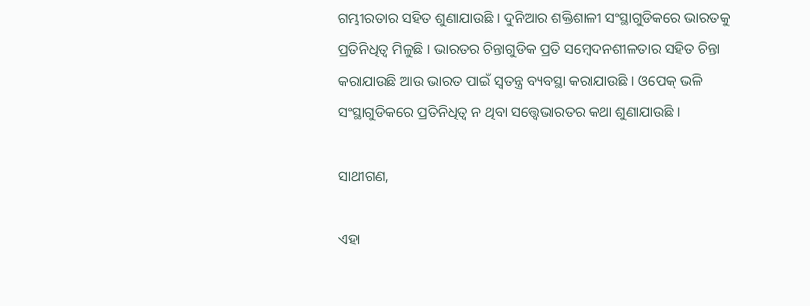ଗମ୍ଭୀରତାର ସହିତ ଶୁଣାଯାଉଛି । ଦୁନିଆର ଶକ୍ତିଶାଳୀ ସଂସ୍ଥାଗୁଡିକରେ ଭାରତକୁ ପ୍ରତିନିଧିତ୍ୱ ମିଳୁଛି । ଭାରତର ଚିନ୍ତାଗୁଡିକ ପ୍ରତି ସମ୍ବେଦନଶୀଳତାର ସହିତ ଚିନ୍ତା କରାଯାଉଛି ଆଉ ଭାରତ ପାଇଁ ସ୍ୱତନ୍ତ୍ର ବ୍ୟବସ୍ଥା କରାଯାଉଛି । ଓପେକ୍ ଭଳି ସଂସ୍ଥାଗୁଡିକରେ ପ୍ରତିନିଧିତ୍ୱ ନ ଥିବା ସତ୍ତ୍ୱେଭାରତର କଥା ଶୁଣାଯାଉଛି ।

ସାଥୀଗଣ,

ଏହା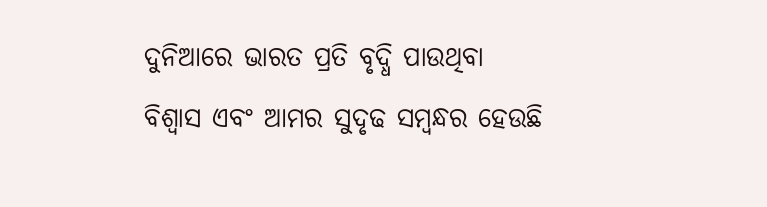ଦୁନିଆରେ ଭାରତ ପ୍ରତି ବୃଦ୍ଧି ପାଉଥିବା ବିଶ୍ୱାସ ଏବଂ ଆମର ସୁଦୃଢ ସମ୍ବନ୍ଧର ହେଉଛି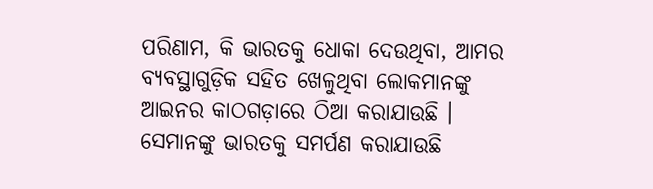ପରିଣାମ, କି ଭାରତକୁ ଧୋକା ଦେଉଥିବା, ଆମର ବ୍ୟବସ୍ଥାଗୁଡ଼ିକ ସହିତ ଖେଳୁଥିବା ଲୋକମାନଙ୍କୁ ଆଇନର କାଠଗଡ଼ାରେ ଠିଆ କରାଯାଉଛି । ସେମାନଙ୍କୁ ଭାରତକୁ ସମର୍ପଣ କରାଯାଉଛି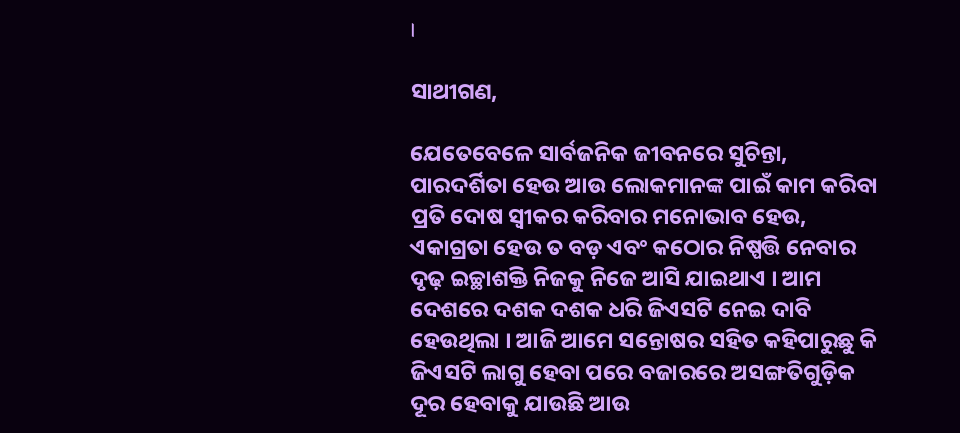।

ସାଥୀଗଣ,

ଯେତେବେଳେ ସାର୍ବଜନିକ ଜୀବନରେ ସୁଚିନ୍ତା, ପାରଦର୍ଶିତା ହେଉ ଆଉ ଲୋକମାନଙ୍କ ପାଇଁ କାମ କରିବା ପ୍ରତି ଦୋଷ ସ୍ୱୀକର କରିବାର ମନୋଭାବ ହେଉ, ଏକାଗ୍ରତା ହେଉ ତ ବଡ଼ ଏବଂ କଠୋର ନିଷ୍ପତ୍ତି ନେବାର ଦୃଢ଼ ଇଚ୍ଛାଶକ୍ତି ନିଜକୁ ନିଜେ ଆସି ଯାଇଥାଏ । ଆମ ଦେଶରେ ଦଶକ ଦଶକ ଧରି ଜିଏସଟି ନେଇ ଦାବି ହେଉଥିଲା । ଆଜି ଆମେ ସନ୍ତୋଷର ସହିତ କହିପାରୁଛୁ କି ଜିଏସଟି ଲାଗୁ ହେବା ପରେ ବଜାରରେ ଅସଙ୍ଗତିଗୁଡ଼ିକ ଦୂର ହେବାକୁ ଯାଉଛି ଆଉ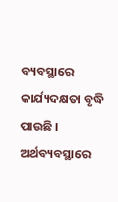ବ୍ୟବସ୍ଥାରେ କାର୍ଯ୍ୟଦକ୍ଷତା ବୃଦ୍ଧି ପାଉଛି । ଅର୍ଥବ୍ୟବସ୍ଥାରେ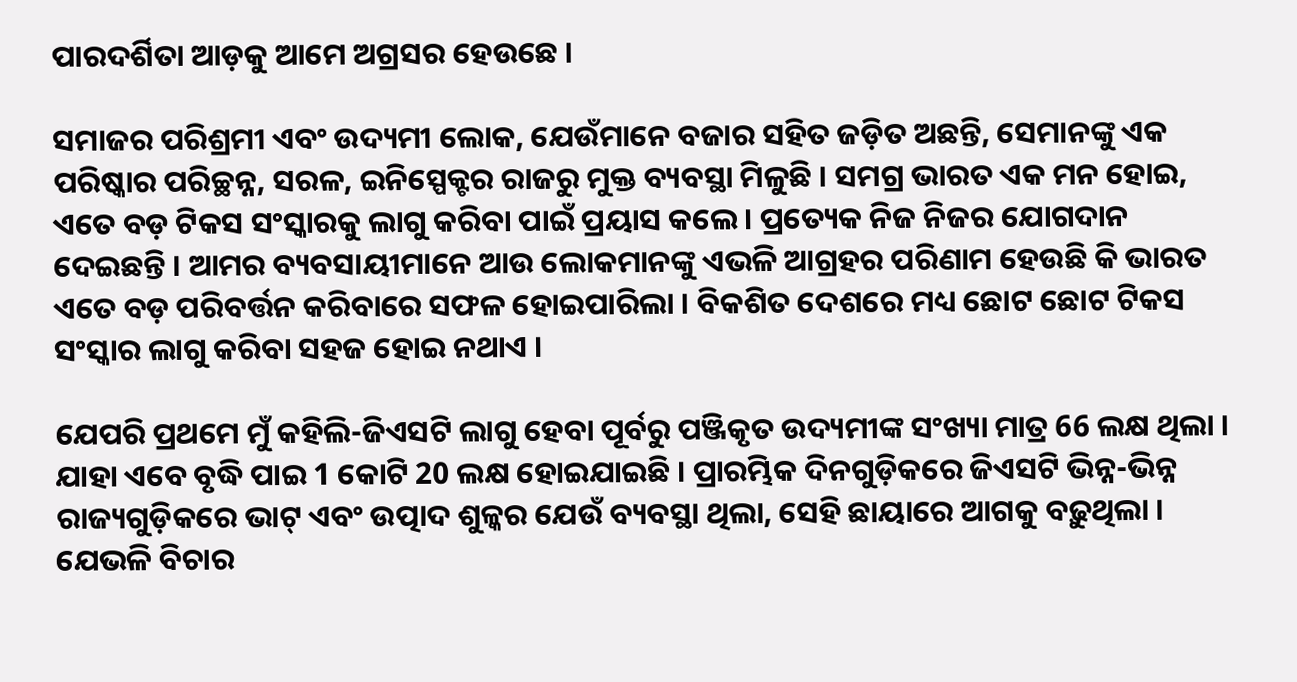ପାରଦର୍ଶିତା ଆଡ଼କୁ ଆମେ ଅଗ୍ରସର ହେଉଛେ ।

ସମାଜର ପରିଶ୍ରମୀ ଏବଂ ଉଦ୍ୟମୀ ଲୋକ, ଯେଉଁମାନେ ବଜାର ସହିତ ଜଡ଼ିତ ଅଛନ୍ତି, ସେମାନଙ୍କୁ ଏକ ପରିଷ୍କାର ପରିଚ୍ଛନ୍ନ, ସରଳ, ଇନିସ୍ପେକ୍ଟର ରାଜରୁ ମୁକ୍ତ ବ୍ୟବସ୍ଥା ମିଳୁଛି । ସମଗ୍ର ଭାରତ ଏକ ମନ ହୋଇ, ଏତେ ବଡ଼ ଟିକସ ସଂସ୍କାରକୁ ଲାଗୁ କରିବା ପାଇଁ ପ୍ରୟାସ କଲେ । ପ୍ରତ୍ୟେକ ନିଜ ନିଜର ଯୋଗଦାନ ଦେଇଛନ୍ତି । ଆମର ବ୍ୟବସାୟୀମାନେ ଆଉ ଲୋକମାନଙ୍କୁ ଏଭଳି ଆଗ୍ରହର ପରିଣାମ ହେଉଛି କି ଭାରତ ଏତେ ବଡ଼ ପରିବର୍ତ୍ତନ କରିବାରେ ସଫଳ ହୋଇପାରିଲା । ବିକଶିତ ଦେଶରେ ମଧ୍ୟ ଛୋଟ ଛୋଟ ଟିକସ ସଂସ୍କାର ଲାଗୁ କରିବା ସହଜ ହୋଇ ନଥାଏ ।

ଯେପରି ପ୍ରଥମେ ମୁଁ କହିଲି-ଜିଏସଟି ଲାଗୁ ହେବା ପୂର୍ବରୁ ପଞ୍ଜିକୃତ ଉଦ୍ୟମୀଙ୍କ ସଂଖ୍ୟା ମାତ୍ର 66 ଲକ୍ଷ ଥିଲା । ଯାହା ଏବେ ବୃଦ୍ଧି ପାଇ 1 କୋଟି 20 ଲକ୍ଷ ହୋଇଯାଇଛି । ପ୍ରାରମ୍ଭିକ ଦିନଗୁଡ଼ିକରେ ଜିଏସଟି ଭିନ୍ନ-ଭିନ୍ନ ରାଜ୍ୟଗୁଡ଼ିକରେ ଭାଟ୍ ଏବଂ ଉତ୍ପାଦ ଶୁଳ୍କର ଯେଉଁ ବ୍ୟବସ୍ଥା ଥିଲା, ସେହି ଛାୟାରେ ଆଗକୁ ବଢ଼ୁଥିଲା । ଯେଭଳି ବିଚାର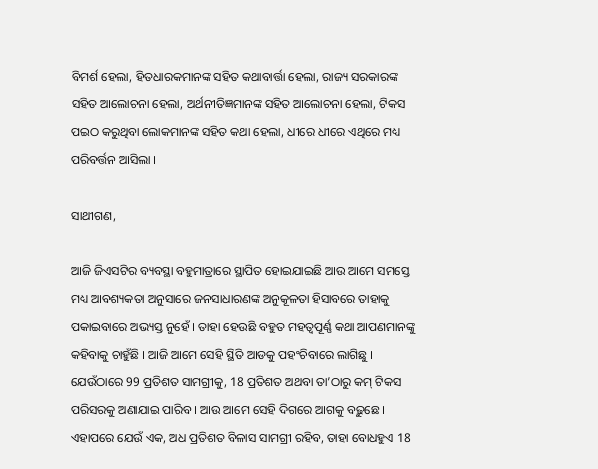ବିମର୍ଶ ହେଲା, ହିତଧାରକମାନଙ୍କ ସହିତ କଥାବାର୍ତ୍ତା ହେଲା, ରାଜ୍ୟ ସରକାରଙ୍କ ସହିତ ଆଲୋଚନା ହେଲା, ଅର୍ଥନୀତିଜ୍ଞମାନଙ୍କ ସହିତ ଆଲୋଚନା ହେଲା, ଟିକସ ପଇଠ କରୁଥିବା ଲୋକମାନଙ୍କ ସହିତ କଥା ହେଲା, ଧୀରେ ଧୀରେ ଏଥିରେ ମଧ୍ୟ ପରିବର୍ତ୍ତନ ଆସିଲା ।

ସାଥୀଗଣ,

ଆଜି ଜିଏସଟିର ବ୍ୟବସ୍ଥା ବହୁମାତ୍ରାରେ ସ୍ଥାପିତ ହୋଇଯାଇଛି ଆଉ ଆମେ ସମସ୍ତେ ମଧ୍ୟ ଆବଶ୍ୟକତା ଅନୁସାରେ ଜନସାଧାରଣଙ୍କ ଅନୁକୂଳତା ହିସାବରେ ତାହାକୁ ପକାଇବାରେ ଅଭ୍ୟସ୍ତ ନୁହେଁ । ତାହା ହେଉଛି ବହୁତ ମହତ୍ୱପୂର୍ଣ୍ଣ କଥା ଆପଣମାନଙ୍କୁ କହିବାକୁ ଚାହୁଁଛି । ଆଜି ଆମେ ସେହି ସ୍ଥିତି ଆଡକୁ ପହଂଚିବାରେ ଲାଗିଛୁ । ଯେଉଁଠାରେ 99 ପ୍ରତିଶତ ସାମଗ୍ରୀକୁ, 18 ପ୍ରତିଶତ ଅଥବା ତା’ଠାରୁ କମ୍ ଟିକସ ପରିସରକୁ ଅଣାଯାଇ ପାରିବ । ଆଉ ଆମେ ସେହି ଦିଗରେ ଆଗକୁ ବଢ଼ୁଛେ । ଏହାପରେ ଯେଉଁ ଏକ, ଅଧ ପ୍ରତିଶତ ବିଳାସ ସାମଗ୍ରୀ ରହିବ, ତାହା ବୋଧହୁଏ 18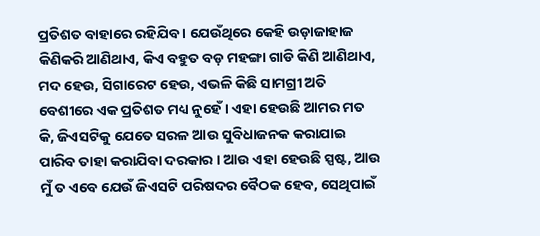ପ୍ରତିଶତ ବାହାରେ ରହିଯିବ । ଯେଉଁଥିରେ କେହି ଉଡ଼ାଜାହାଜ କିଣିକରି ଆଣିଥାଏ, କିଏ ବହୁତ ବଡ଼ ମହଙ୍ଗା ଗାଡି କିଣି ଆଣିଥାଏ, ମଦ ହେଉ, ସିଗାରେଟ ହେଉ, ଏଭଳି କିଛି ସାମଗ୍ରୀ ଅତି ବେଶୀରେ ଏକ ପ୍ରତିଶତ ମଧ୍ୟ ନୁହେଁ । ଏହା ହେଉଛି ଆମର ମତ କି, ଜିଏସଟିକୁ ଯେତେ ସରଳ ଆଉ ସୁବିଧାଜନକ କରାଯାଇ ପାରିବ ତାହା କରାଯିବା ଦରକାର । ଆଉ ଏହା ହେଉଛି ସ୍ପଷ୍ଟ, ଆଉ ମୁଁ ତ ଏବେ ଯେଉଁ ଜିଏସଟି ପରିଷଦର ବୈଠକ ହେବ, ସେଥିପାଇଁ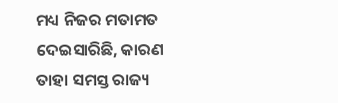ମଧ୍ୟ ନିଜର ମତାମତ ଦେଇସାରିଛି, କାରଣ ତାହା ସମସ୍ତ ରାଜ୍ୟ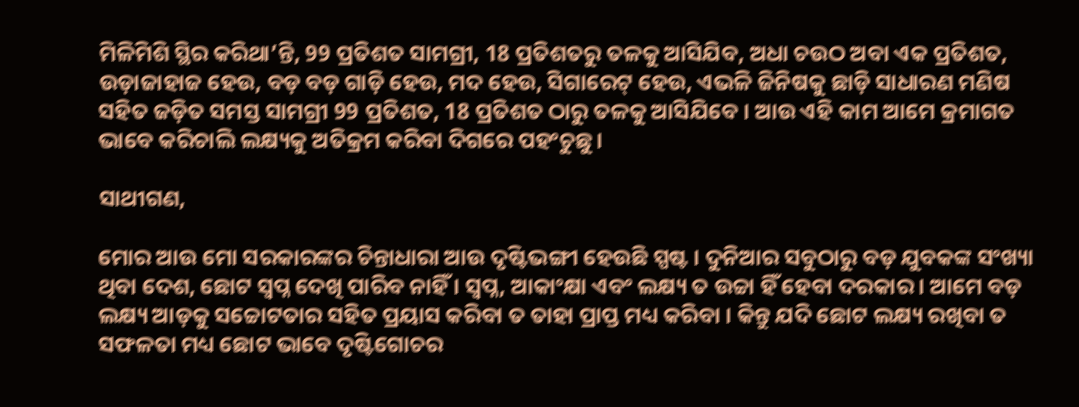ମିଳିମିଶି ସ୍ଥିର କରିଥା’ନ୍ତି, 99 ପ୍ରତିଶତ ସାମଗ୍ରୀ, 18 ପ୍ରତିଶତରୁ ତଳକୁ ଆସିଯିବ, ଅଧା ଚଉଠ ଅବା ଏକ ପ୍ରତିଶତ, ଉଡ଼ାଜାହାଜ ହେଉ, ବଡ଼ ବଡ଼ ଗାଡ଼ି ହେଉ, ମଦ ହେଉ, ସିଗାରେଟ୍ ହେଉ, ଏଭଳି ଜିନିଷକୁ ଛାଡ଼ି ସାଧାରଣ ମଣିଷ ସହିତ ଜଡ଼ିତ ସମସ୍ତ ସାମଗ୍ରୀ 99 ପ୍ରତିଶତ, 18 ପ୍ରତିଶତ ଠାରୁ ତଳକୁ ଆସିଯିବେ । ଆଉ ଏହି କାମ ଆମେ କ୍ରମାଗତ ଭାବେ କରିଚାଲି ଲକ୍ଷ୍ୟକୁ ଅତିକ୍ରମ କରିବା ଦିଗରେ ପହଂଚୁଛୁ ।

ସାଥୀଗଣ,

ମୋର ଆଉ ମୋ ସରକାରଙ୍କର ଚିନ୍ତାଧାରା ଆଉ ଦୃଷ୍ଟିଭଙ୍ଗୀ ହେଉଛି ସ୍ପଷ୍ଟ । ଦୁନିଆର ସବୁଠାରୁ ବଡ଼ ଯୁବକଙ୍କ ସଂଖ୍ୟା ଥିବା ଦେଶ, ଛୋଟ ସ୍ୱପ୍ନ ଦେଖି ପାରିବ ନାହିଁ । ସ୍ୱପ୍ନ, ଆକାଂକ୍ଷା ଏବଂ ଲକ୍ଷ୍ୟ ତ ଉଚ୍ଚା ହିଁ ହେବା ଦରକାର । ଆମେ ବଡ଼ ଲକ୍ଷ୍ୟ ଆଡ଼କୁ ସଚ୍ଚୋଟତାର ସହିତ ପ୍ରୟାସ କରିବା ତ ତାହା ପ୍ରାପ୍ତ ମଧ୍ୟ କରିବା । କିନ୍ତୁ ଯଦି ଛୋଟ ଲକ୍ଷ୍ୟ ରଖିବା ତ ସଫଳତା ମଧ୍ୟ ଛୋଟ ଭାବେ ଦୃଷ୍ଟିଗୋଚର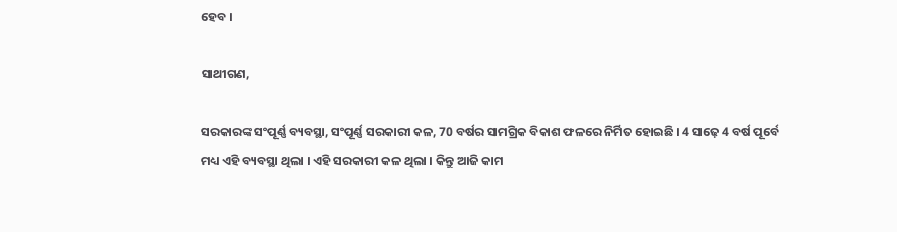ହେବ ।

ସାଥୀଗଣ,

ସରକାରଙ୍କ ସଂପୂର୍ଣ୍ଣ ବ୍ୟବସ୍ଥା, ସଂପୂର୍ଣ୍ଣ ସରକାରୀ କଳ, 70 ବର୍ଷର ସାମଗ୍ରିକ ବିକାଶ ଫଳରେ ନିର୍ମିତ ହୋଇଛି । 4 ସାଢ଼େ 4 ବର୍ଷ ପୂର୍ବେ ମଧ୍ୟ ଏହି ବ୍ୟବସ୍ଥା ଥିଲା । ଏହି ସରକାରୀ କଳ ଥିଲା । କିନ୍ତୁ ଆଜି କାମ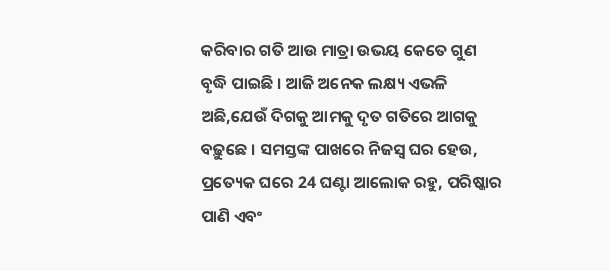କରିବାର ଗତି ଆଉ ମାତ୍ରା ଉଭୟ କେତେ ଗୁଣ ବୃଦ୍ଧି ପାଇଛି । ଆଜି ଅନେକ ଲକ୍ଷ୍ୟ ଏଭଳି ଅଛି,ଯେଉଁ ଦିଗକୁ ଆମକୁ ଦୃତ ଗତିରେ ଆଗକୁ ବଢ଼ୁଛେ । ସମସ୍ତଙ୍କ ପାଖରେ ନିଜସ୍ୱ ଘର ହେଉ, ପ୍ରତ୍ୟେକ ଘରେ 24 ଘଣ୍ଟା ଆଲୋକ ରହୁ, ପରିଷ୍କାର ପାଣି ଏବଂ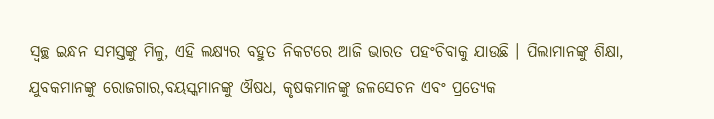ସ୍ୱଚ୍ଛ ଇନ୍ଧନ ସମସ୍ତଙ୍କୁ ମିଳୁ, ଏହି ଲକ୍ଷ୍ୟର ବହୁତ ନିକଟରେ ଆଜି ଭାରତ ପହଂଚିବାକୁ ଯାଉଛି । ପିଲାମାନଙ୍କୁ ଶିକ୍ଷା, ଯୁବକମାନଙ୍କୁ ରୋଜଗାର,ବୟସ୍କମାନଙ୍କୁ ଔଷଧ, କୃଷକମାନଙ୍କୁ ଜଳସେଚନ ଏବଂ ପ୍ରତ୍ୟେକ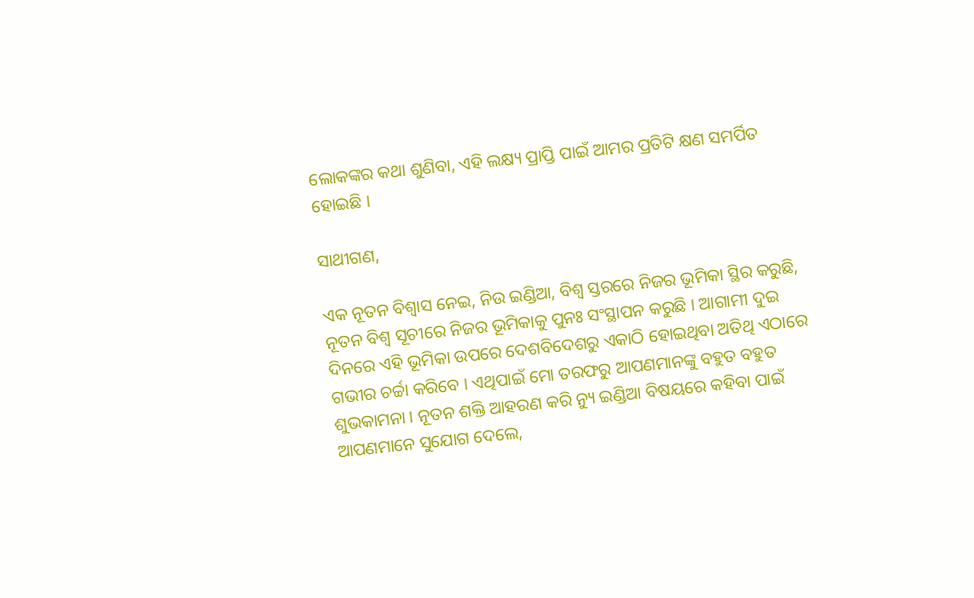ଲୋକଙ୍କର କଥା ଶୁଣିବା, ଏହି ଲକ୍ଷ୍ୟ ପ୍ରାପ୍ତି ପାଇଁ ଆମର ପ୍ରତିଟି କ୍ଷଣ ସମର୍ପିତ ହୋଇଛି ।

ସାଥୀଗଣ,

ଏକ ନୂତନ ବିଶ୍ୱାସ ନେଇ, ନିଉ ଇଣ୍ଡିଆ, ବିଶ୍ୱ ସ୍ତରରେ ନିଜର ଭୂମିକା ସ୍ଥିର କରୁଛି, ନୂତନ ବିଶ୍ୱ ସୂଚୀରେ ନିଜର ଭୂମିକାକୁ ପୁନଃ ସଂସ୍ଥାପନ କରୁଛି । ଆଗାମୀ ଦୁଇ ଦିନରେ ଏହି ଭୂମିକା ଉପରେ ଦେଶବିଦେଶରୁ ଏକାଠି ହୋଇଥିବା ଅତିଥି ଏଠାରେ ଗଭୀର ଚର୍ଚ୍ଚା କରିବେ । ଏଥିପାଇଁ ମୋ ତରଫରୁ ଆପଣମାନଙ୍କୁ ବହୁତ ବହୁତ ଶୁଭକାମନା । ନୂତନ ଶକ୍ତି ଆହରଣ କରି ନ୍ୟୁ ଇଣ୍ଡିଆ ବିଷୟରେ କହିବା ପାଇଁ ଆପଣମାନେ ସୁଯୋଗ ଦେଲେ,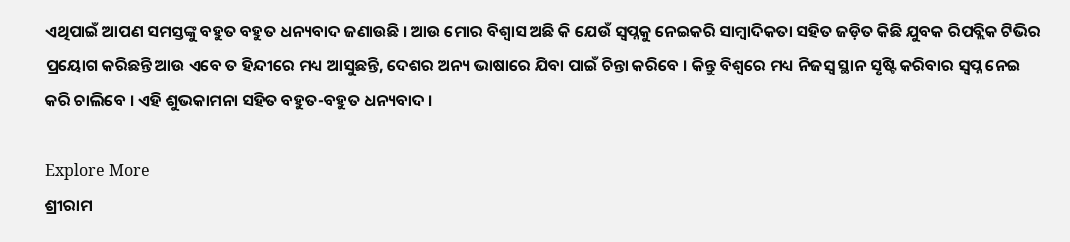ଏଥିପାଇଁ ଆପଣ ସମସ୍ତଙ୍କୁ ବହୁତ ବହୁତ ଧନ୍ୟବାଦ ଜଣାଉଛି । ଆଉ ମୋର ବିଶ୍ୱାସ ଅଛି କି ଯେଉଁ ସ୍ୱପ୍ନକୁ ନେଇକରି ସାମ୍ବାଦିକତା ସହିତ ଜଡ଼ିତ କିଛି ଯୁବକ ରିପବ୍ଲିକ ଟିଭିର ପ୍ରୟୋଗ କରିଛନ୍ତି ଆଉ ଏବେ ତ ହିନ୍ଦୀରେ ମଧ୍ୟ ଆସୁଛନ୍ତି, ଦେଶର ଅନ୍ୟ ଭାଷାରେ ଯିବା ପାଇଁ ଚିନ୍ତା କରିବେ । କିନ୍ତୁ ବିଶ୍ୱରେ ମଧ୍ୟ ନିଜସ୍ୱ ସ୍ଥାନ ସୃଷ୍ଟି କରିବାର ସ୍ୱପ୍ନ ନେଇ କରି ଚାଲିବେ । ଏହି ଶୁଭକାମନା ସହିତ ବହୁତ-ବହୁତ ଧନ୍ୟବାଦ ।

Explore More
ଶ୍ରୀରାମ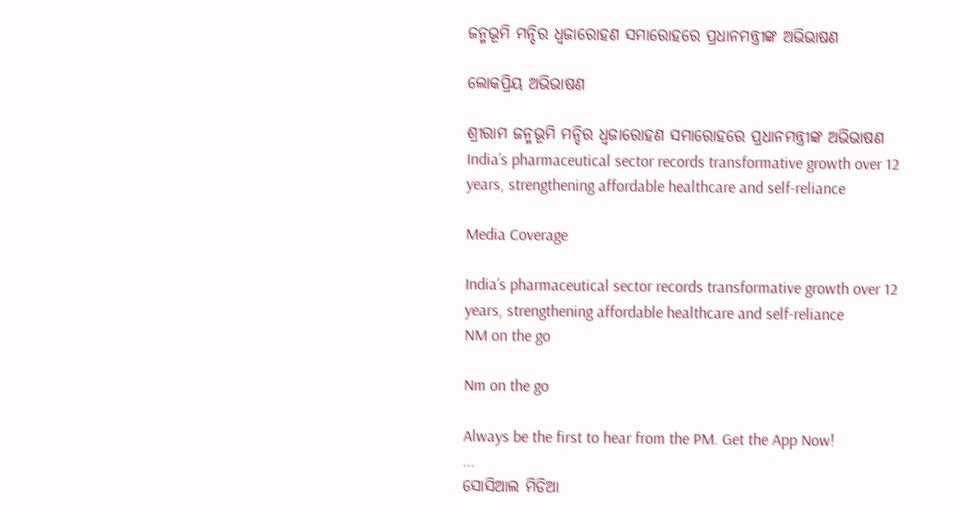ଜନ୍ମଭୂମି ମନ୍ଦିର ଧ୍ଵଜାରୋହଣ ସମାରୋହରେ ପ୍ରଧାନମନ୍ତ୍ରୀଙ୍କ ଅଭିଭାଷଣ

ଲୋକପ୍ରିୟ ଅଭିଭାଷଣ

ଶ୍ରୀରାମ ଜନ୍ମଭୂମି ମନ୍ଦିର ଧ୍ଵଜାରୋହଣ ସମାରୋହରେ ପ୍ରଧାନମନ୍ତ୍ରୀଙ୍କ ଅଭିଭାଷଣ
India’s pharmaceutical sector records transformative growth over 12 years, strengthening affordable healthcare and self-reliance

Media Coverage

India’s pharmaceutical sector records transformative growth over 12 years, strengthening affordable healthcare and self-reliance
NM on the go

Nm on the go

Always be the first to hear from the PM. Get the App Now!
...
ସୋସିଆଲ ମିଡିଆ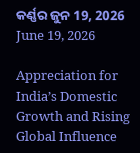କର୍ଣ୍ଣର ଜୁନ 19, 2026
June 19, 2026

Appreciation for India’s Domestic Growth and Rising Global Influence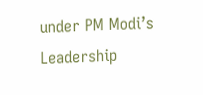under PM Modi’s Leadership